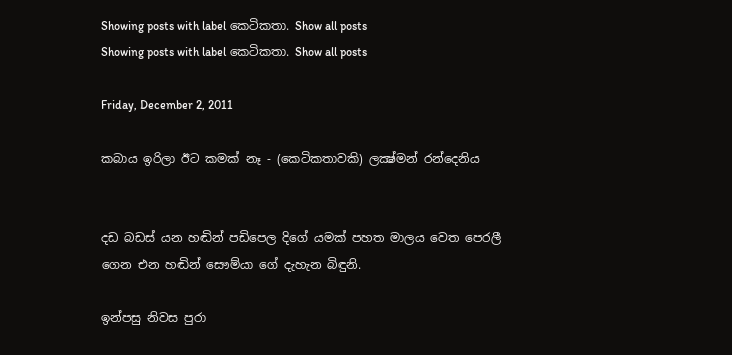Showing posts with label කෙටිකතා. Show all posts
Showing posts with label කෙටිකතා. Show all posts

Friday, December 2, 2011

කබාය ඉරිලා ඊට කමක් නෑ - (කෙටිකතාවකි) ලක්‍ෂ්මන් රන්දෙනිය


දඩ බඩස් යන හඬින් පඩිපෙල දිගේ යමක් පහත මාලය වෙත පෙරලී ගෙන එන හඬින් සෞම්යා ගේ දැහැන බිඳුනි.

ඉන්පසු නිවස පුරා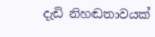දැඩි නිහඬතාවයක්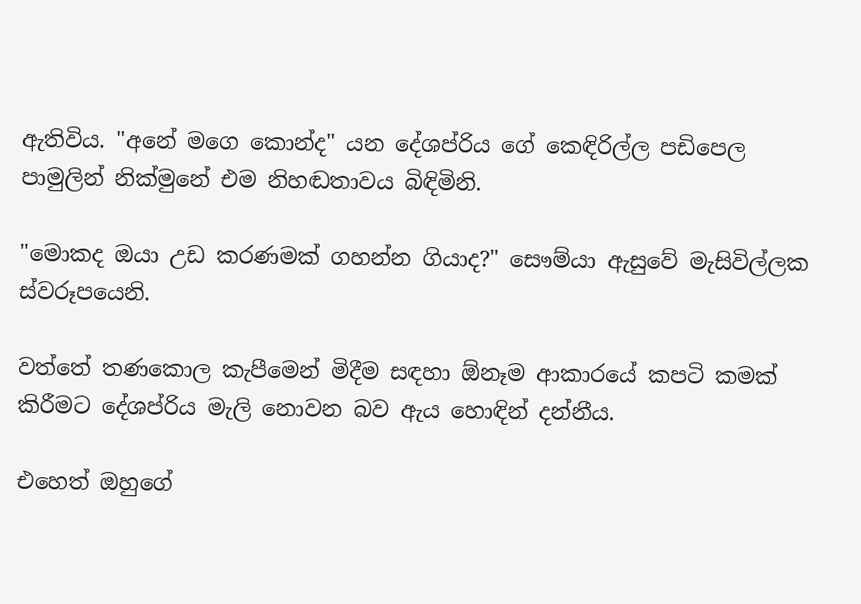ඇතිවිය. "අනේ මගෙ කොන්ද" යන දේශප්රිය ගේ කෙඳිරිල්ල පඩිපෙල පාමුලින් නික්මුනේ එම නිහඬතාවය බිඳිමිනි.

"මොකද ඔයා උඩ කරණමක් ගහන්න ගියාද?" සෞම්යා ඇසුවේ මැසිවිල්ලක ස්වරූපයෙනි.

වත්තේ තණකොල කැපීමෙන් මිදීම සඳහා ඕනෑම ආකාරයේ කපටි කමක් කිරීමට දේශප්රිය මැලි නොවන බව ඇය හොඳින් දන්නීය.

එහෙත් ඔහුගේ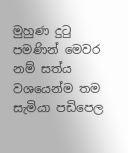මුහුණ දුටු පමණින් මෙවර නම් සත්ය වශයෙන්ම තම සැමියා පඩිපෙල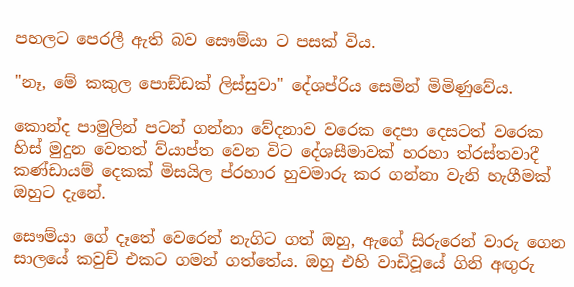පහලට පෙරලී ඇති බව සෞම්යා ට පසක් විය.

"නෑ, මේ කකුල පොඞ්ඩක් ලිස්සුවා" දේශප්රිය සෙමින් මිමිණුවේය.

කොන්ද පාමුලින් පටන් ගන්නා වේදනාව වරෙක දෙපා දෙසටත් වරෙක හිස් මුදුන වෙතත් ව්යාප්ත වෙන විට දේශසීමාවක් හරහා ත්රස්තවාදී කණ්ඩායම් දෙකක් මිසයිල ප්රහාර හුවමාරු කර ගන්නා වැනි හැගීමක් ඔහුට දැනේ.

සෞම්යා ගේ දෑතේ වෙරෙන් නැගිට ගත් ඔහු, ඇගේ සිරුරෙන් වාරු ගෙන සාලයේ කවුච් එකට ගමන් ගත්තේය. ඔහු එහි වාඩිවූයේ ගිනි අඟුරු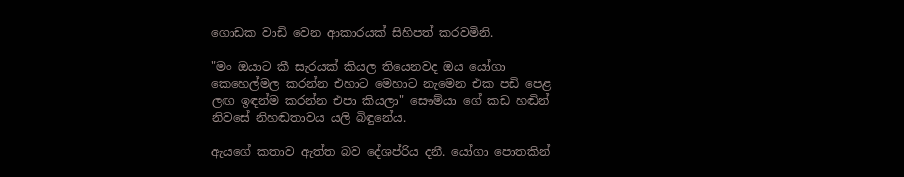ගොඩක වාඩි වෙන ආකාරයක් සිහිපත් කරවමිනි.

"මං ඔයාට කී සැරයක් කියල තියෙනවද ඔය යෝගා කෙහෙල්මල කරන්න එහාට මෙහාට නැමෙන එක පඩි පෙළ ලඟ ඉඳන්ම කරන්න එපා කියලා" සෞම්යා ගේ කඩ හඬින් නිවසේ නිහඬතාවය යලි බිඳුනේය.

ඇයගේ කතාව ඇත්ත බව දේශප්රිය දනී. යෝගා පොතකින්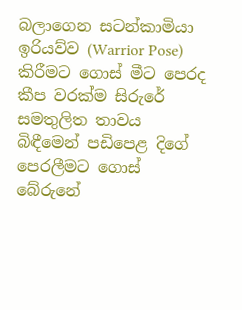බලාගෙන සටන්කාමියා ඉරියව්ව (Warrior Pose) කිරීමට ගොස් මීට පෙරද කීප වරක්ම සිරුරේ සමතුලිත තාවය බිඳීමෙන් පඩිපෙළ දිගේ පෙරලීමට ගොස් බේරුනේ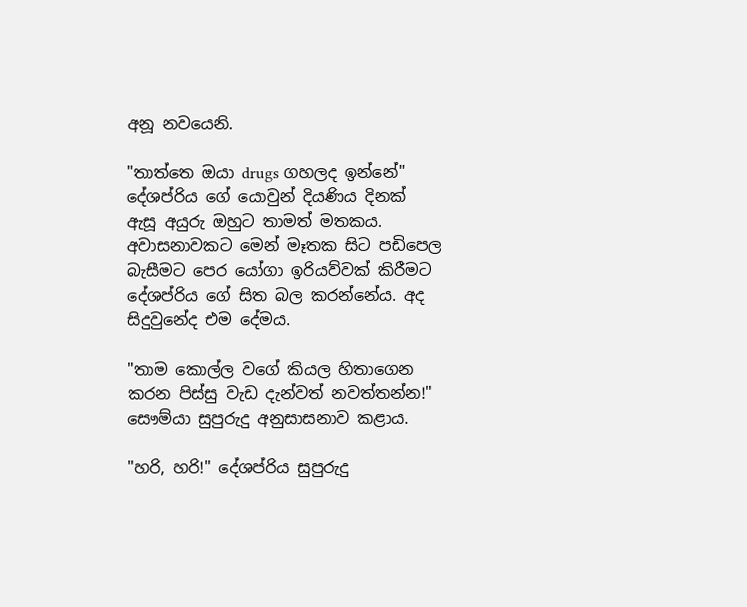අනූ නවයෙනි.

"තාත්තෙ ඔයා drugs ගහලද ඉන්නේ" දේශප්රිය ගේ යොවුන් දියණිය දිනක් ඇසූ අයුරු ඔහුට තාමත් මතකය. අවාසනාවකට මෙන් මෑතක සිට පඩිපෙල බැසීමට පෙර යෝගා ඉරියව්වක් කිරීමට දේශප්රිය ගේ සිත බල කරන්නේය. අද සිදුවුනේද එම දේමය.

"තාම කොල්ල වගේ කියල හිතාගෙන කරන පිස්සු වැඩ දැන්වත් නවත්තන්න!" සෞම්යා සුපුරුදු අනුසාසනාව කළාය.

"හරි, හරි!" දේශප්රිය සුපුරුදු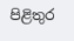පිළිතුර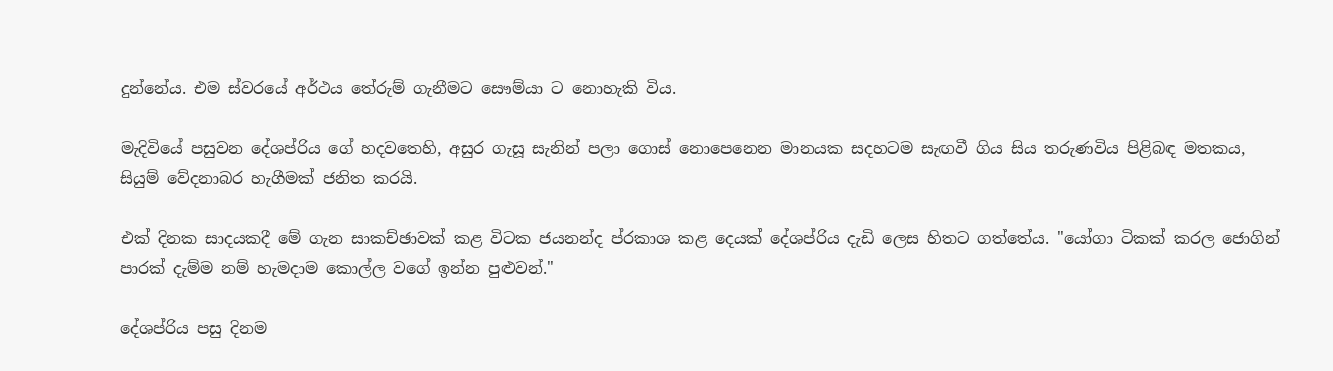දුන්නේය. එම ස්වරයේ අර්ථය තේරුම් ගැනීමට සෞම්යා ට නොහැකි විය.

මැදිවියේ පසුවන දේශප්රිය ගේ හදවතෙහි, අසුර ගැසූ සැනින් පලා ගොස් නොපෙනෙන මානයක සදහටම සැඟවී ගිය සිය තරුණවිය පිළිබඳ මතකය, සියුම් වේදනාබර හැගීමක් ජනිත කරයි.

එක් දිනක සාදයකදී මේ ගැන සාකච්ඡාවක් කළ විටක ජයනන්ද ප්රකාශ කළ දෙයක් දේශප්රිය දැඩි ලෙස හිතට ගත්තේය. "යෝගා ටිකක් කරල ජොගින් පාරක් දැම්ම නම් හැමදාම කොල්ල වගේ ඉන්න පුළුවන්."

දේශප්රිය පසු දිනම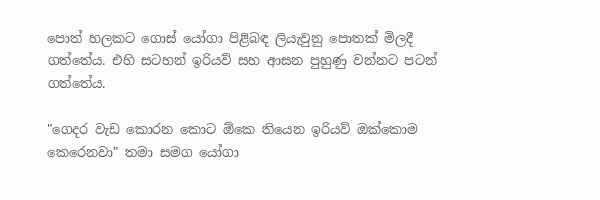පොත් හලකට ගොස් යෝගා පිළිබඳ ලියැවුනු පොතක් මිලදී ගත්තේය. එහි සටහන් ඉරියව් සහ ආසන පුහුණු වන්නට පටන් ගත්තේය.

"ගෙදර වැඩ කොරන කොට ඕකෙ තියෙන ඉරියව් ඔක්කොම කෙරෙනවා" තමා සමග යෝගා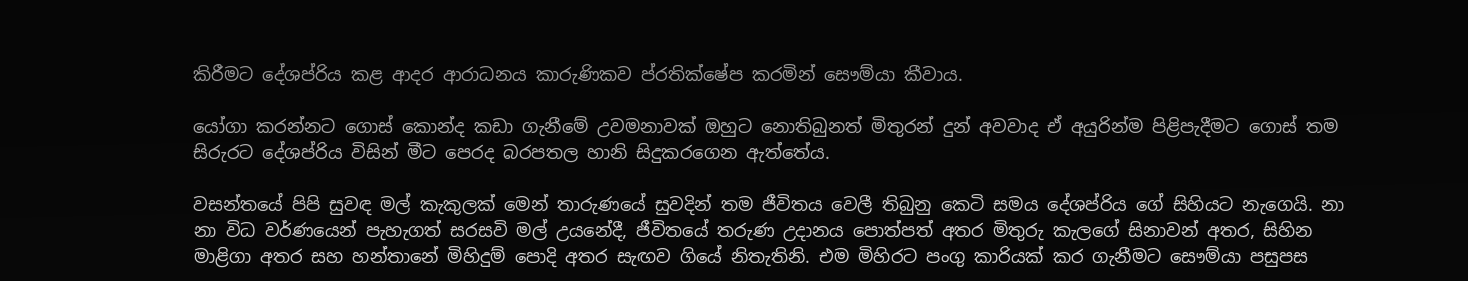කිරීමට දේශප්රිය කළ ආදර ආරාධනය කාරුණිකව ප්රතික්ෂේප කරමින් සෞම්යා කීවාය.

යෝගා කරන්නට ගොස් කොන්ද කඩා ගැනීමේ උවමනාවක් ඔහුට නොතිබුනත් මිතුරන් දුන් අවවාද ඒ අයුරින්ම පිළිපැදීමට ගොස් තම සිරුරට දේශප්රිය විසින් මීට පෙරද බරපතල හානි සිදුකරගෙන ඇත්තේය.

වසන්තයේ පිපි සුවඳ මල් කැකුලක් මෙන් තාරුණයේ සුවදින් තම ජීවිතය වෙලී තිබුනු කෙටි සමය දේශප්රිය ගේ සිහියට නැගෙයි. නා නා විධ වර්ණයෙන් පැහැගත් සරසවි මල් උයනේදී, ජීවිතයේ තරුණ උදානය පොත්පත් අතර මිතුරු කැලගේ සිනාවන් අතර, සිහින මාළිගා අතර සහ හන්තානේ මිහිදුම් පොදි අතර සැඟව ගියේ නිතැතිනි. එම මිහිරට පංගු කාරියක් කර ගැනීමට සෞම්යා පසුපස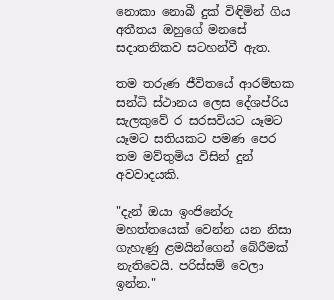නොකා නොබී දුක් විඳිමින් ගිය අතීතය ඔහුගේ මනසේ සදාතනිකව සටහන්වී ඇත.

තම තරුණ ජීවිතයේ ආරම්භක සන්ධි ස්ථානය ලෙස දේශප්රිය සැලකුවේ ර සරසවියට යෑමට යෑමට සතියකට පමණ පෙර තම මව්තුමිය විසින් දුන් අවවාදයකි.

"දැන් ඔයා ඉංජිනේරු මහත්තයෙක් වෙන්න යන නිසා ගැහැණු ළමයින්ගෙන් බේරීමක් නැතිවෙයි. පරිස්සම් වෙලා ඉන්න."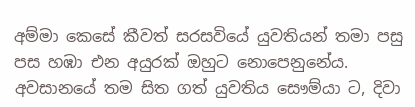අම්මා කෙසේ කීවත් සරසවියේ යුවතියන් තමා පසු පස හඹා එන අයුරක් ඔහුට නොපෙනුනේය. අවසානයේ තම සිත ගත් යුවතිය සෞම්යා ට, දිවා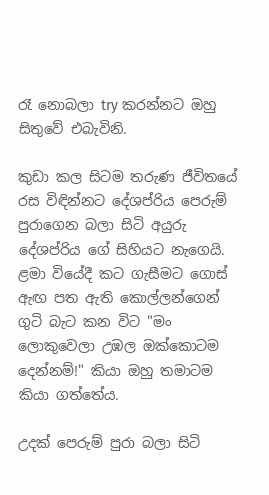රෑ නොබලා try කරන්නට ඔහු සිතුවේ එබැවිනි.

කුඩා කල සිටම තරුණ ජීවිතයේ රස විඳින්නට දේශප්රිය පෙරුම් පුරාගෙන බලා සිටි අයුරු දේශප්රිය ගේ සිහියට නැගෙයි. ළමා වියේදී කට ගැසීමට ගොස් ඇඟ පත ඇති කොල්ලන්ගෙන් ගුටි බැට කන විට "මං ලොකුවෙලා උඹල ඔක්කොටම දෙන්නම්!" කියා ඔහු තමාටම කියා ගත්තේය.

උදක් පෙරුම් පුරා බලා සිටි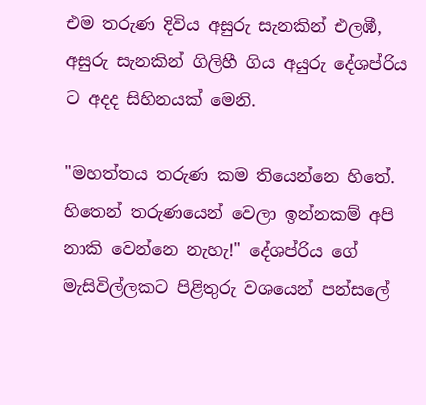එම තරුණ දිවිය අසුරු සැනකින් එලඹී, අසුරු සැනකින් ගිලිහී ගිය අයුරු දේශප්රිය ට අදද සිහිනයක් මෙනි.

"මහත්තය තරුණ කම තියෙන්නෙ හිතේ. හිතෙන් තරුණයෙන් වෙලා ඉන්නකම් අපි නාකි වෙන්නෙ නැහැ!" දේශප්රිය ගේ මැසිවිල්ලකට පිළිතුරු වශයෙන් පන්සලේ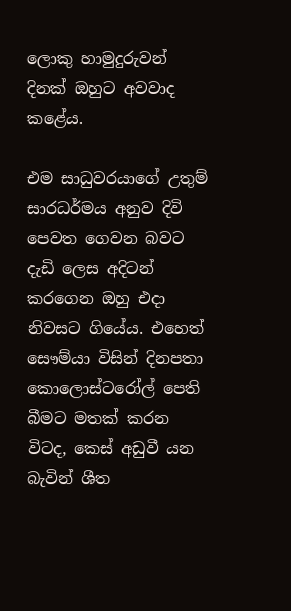ලොකු හාමුදුරුවන් දිනක් ඔහුට අවවාද කළේය.

එම සාධුවරයාගේ උතුම් සාරධර්මය අනුව දිවි පෙවත ගෙවන බවට දැඩි ලෙස අදිටන් කරගෙන ඔහු එදා නිවසට ගියේය. එහෙත් සෞම්යා විසින් දිනපතා කොලොස්ටරෝල් පෙති බීමට මතක් කරන විටද, කෙස් අඩුවී යන බැවින් ශීත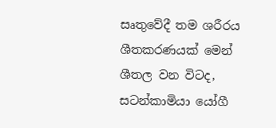සෘතුවේදී තම ශරීරය ශීතකරණයක් මෙන් ශීතල වන විටද, සටන්කාමියා යෝගී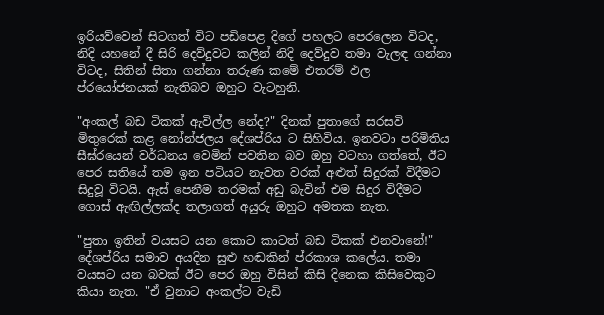ඉරියව්වෙන් සිටගත් විට පඩිපෙළ දිගේ පහලට පෙරලෙන විටද, නිදි යහනේ දී සිරි දෙව්දුවට කලින් නිදි දෙව්දුව තමා වැලඳ ගන්නා විටද, සිතින් සිතා ගන්නා තරුණ කමේ එතරම් ඵල ප්රයෝජනයක් නැතිබව ඔහුට වැටහුනි.

"අංකල් බඩ ටිකක් ඇවිල්ල නේද?" දිනක් පුතාගේ සරසවි මිතුරෙක් කළ නෝන්ජලය දේශප්රිය ට සිහිවිය. ඉනවටා පරිමිතිය සීඝ්රයෙන් වර්ධනය වෙමින් පවතින බව ඔහු වටහා ගත්තේ, ඊට පෙර සතියේ තම ඉන පටියට නැවත වරක් අළුත් සිදුරක් විදීමට සිදුවූ විටයි. ඇස් පෙනීම තරමක් අඩු බැවින් එම සිදුර විදීමට ගොස් ඇඟිල්ලක්ද තලාගත් අයුරු ඔහුට අමතක නැත.

"පුතා ඉතින් වයසට යන කොට කාටත් බඩ ටිකක් එනවානේ!" දේශප්රිය සමාව අයදින සුළු හඬකින් ප්රකාශ කලේය. තමා වයසට යන බවක් ඊට පෙර ඔහු විසින් කිසි දිනෙක කිසිවෙකුට කියා නැත. "ඒ වුනාට අංකල්ට වැඩි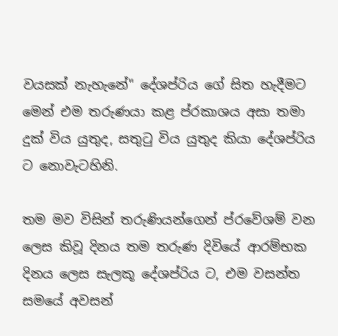වයසක් නැහැනේ" දේශප්රිය ගේ සිත හැදීමට මෙන් එම තරුණයා කළ ප්රකාශය අසා තමා දුක් විය යුතුද, සතුටු විය යුතුද කියා දේශප්රිය ට නොවැටහිනි.

තම මව විසින් තරුණියන්ගෙන් ප්රවේශම් වන ලෙස කිවූ දිනය තම තරුණ දිවියේ ආරම්භක දිනය ලෙස සැලකූ දේශප්රිය ට, එම වසන්ත සමයේ අවසන්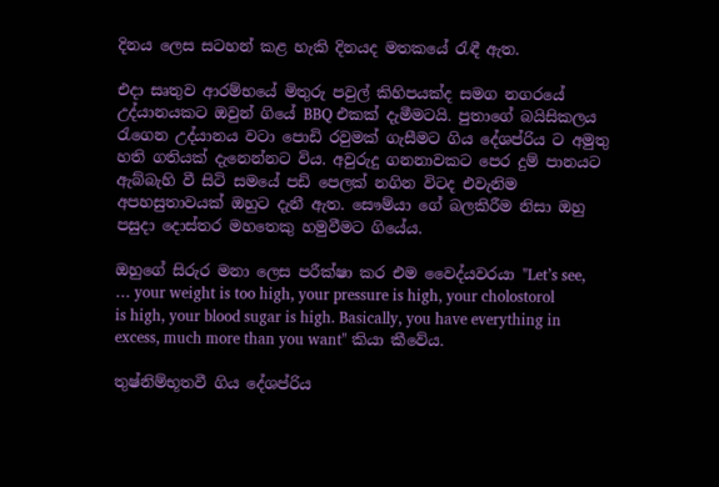දිනය ලෙස සටහන් කළ හැකි දිනයද මතකයේ රැඳී ඇත.

එදා සෘතුව ආරම්භයේ මිතුරු පවුල් කිහිපයක්ද සමග නගරයේ උද්යානයකට ඔවුන් ගියේ BBQ එකක් දැමීමටයි. පුතාගේ බයිසිකලය රැගෙන උද්යානය වටා පොඩි රවුමක් ගැසීමට ගිය දේශප්රිය ට අමුතු හති ගතියක් දැනෙන්නට විය. අවුරුදු ගනනාවකට පෙර දුම් පානයට ඇබ්බැහි වී සිටි සමයේ පඩි පෙලක් නගින විටද එවැනිම අපහසුතාවයක් ඔහුට දැනී ඇත. සෞම්යා ගේ බලකිරීම නිසා ඔහු පසුදා දොස්තර මහතෙකු හමුවීමට ගියේය.

ඔහුගේ සිරුර මනා ලෙස පරීක්ෂා කර එම වෛද්යවරයා "Let’s see, … your weight is too high, your pressure is high, your cholostorol is high, your blood sugar is high. Basically, you have everything in excess, much more than you want" කියා කීවේය.

තුෂ්නිම්භූතවී ගිය දේශප්රිය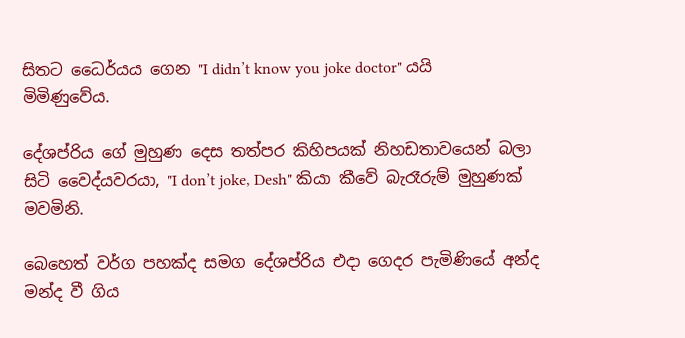සිතට ධෛර්යය ගෙන "I didn’t know you joke doctor" යයි මිමිණුවේය.

දේශප්රිය ගේ මුහුණ දෙස තත්පර කිහිපයක් නිහඩතාවයෙන් බලා සිටි වෛද්යවරයා, "I don’t joke, Desh" කියා කීවේ බැරෑරුම් මුහුණක් මවමිනි.

බෙහෙත් වර්ග පහක්ද සමග දේශප්රිය එදා ගෙදර පැමිණියේ අන්ද මන්ද වී ගිය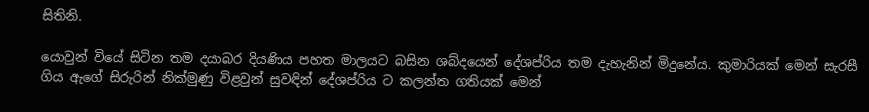සිතිනි.

යොවුන් වියේ සිටින තම දයාබර දියණිය පහත මාලයට බසින ශබ්දයෙන් දේශප්රිය තම දැහැනින් මිදුනේය. කුමාරියක් මෙන් සැරසී ගිය ඇගේ සිරුරින් නික්මුණු විළවුන් සුවඳින් දේශප්රිය ට කලන්ත ගතියක් මෙන්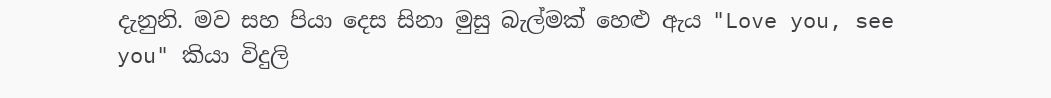දැනුනි. මව සහ පියා දෙස සිනා මුසු බැල්මක් හෙළු ඇය "Love you, see you" කියා විදුලි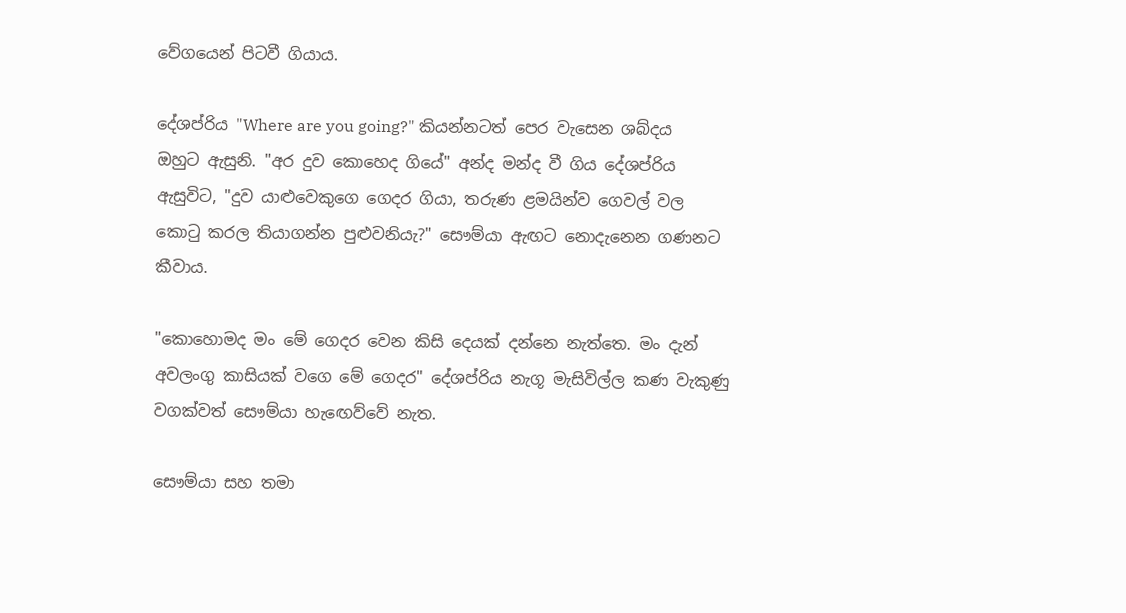වේගයෙන් පිටවී ගියාය.

දේශප්රිය "Where are you going?" කියන්නටත් පෙර වැසෙන ශබ්දය ඔහුට ඇසුනි. "අර දුව කොහෙද ගියේ" අන්ද මන්ද වී ගිය දේශප්රිය ඇසුවිට, "දුව යාළුවෙකුගෙ ගෙදර ගියා, තරුණ ළමයින්ව ගෙවල් වල කොටු කරල තියාගන්න පුළුවනියැ?" සෞම්යා ඇඟට නොදැනෙන ගණනට කීවාය.

"කොහොමද මං මේ ගෙදර වෙන කිසි දෙයක් දන්නෙ නැත්තෙ. මං දැන් අවලංගු කාසියක් වගෙ මේ ගෙදර" දේශප්රිය නැගූ මැසිවිල්ල කණ වැකුණු වගක්වත් සෞම්යා හැඟෙව්වේ නැත.

සෞම්යා සහ තමා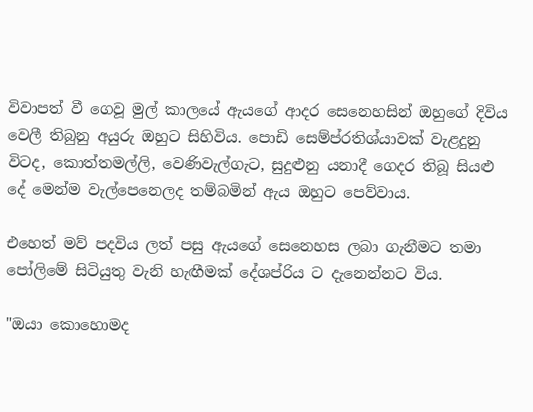විවාපත් වී ගෙවූ මුල් කාලයේ ඇයගේ ආදර සෙනෙහසින් ඔහුගේ දිවිය වෙලී තිබුනු අයුරු ඔහුට සිහිවිය. පොඩි සෙම්ප්රතිශ්යාවක් වැළදුනු විටද, කොත්තමල්ලි, වෙණිවැල්ගැට, සුදුළුනු යනාදී ගෙදර තිබූ සියළු දේ මෙන්ම වැල්පෙනෙලද තම්බමින් ඇය ඔහුට පෙව්වාය.

එහෙත් මව් පදවිය ලත් පසු ඇයගේ සෙනෙහස ලබා ගැනීමට තමා පෝලිමේ සිටියුතු වැනි හැඟීමක් දේශප්රිය ට දැනෙන්නට විය.

"ඔයා කොහොමද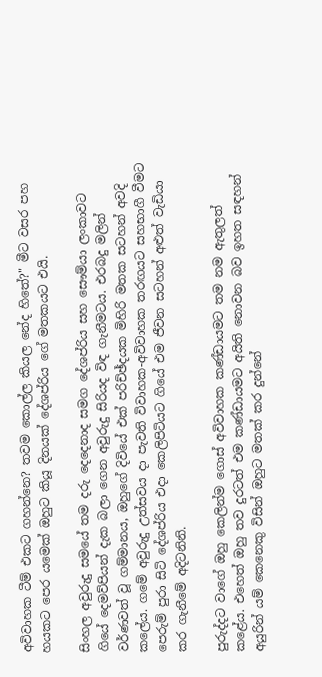අවිවාහක ටීම් එකට ගහන්නෙ? තවම කොල්ල කියල නේද හිතේ?" මීට වසර පහ හයකට පෙර යමෙක් ඔහුට කියූ දිනයක් දේශප්රිය ගේ මතකයට එයි.

සිංහල අවුරුදු සමයේ තම දරු දෙදෙනාද සමග දේශප්රිය සහ සෞම්යා ලංකාවට ගියේ දෙමව්පියන් දැක බලා ගෙන අවුරුදු සිරියද විඳ ගැනීමටය. එරබදු මලින් වර්ණවත් වූ ගම්මානය, ඔහුගේ දිවියේ එක් පරිච්ඡ්දයක මිහිරි මතක සටහන් අවදි කලේය. ගමේ අවුරුදු උත්සවය දා පැවති විවාහක-අවිවාහක තරඟයට සහභාගී වීමට පෙරුම් පුරා සිටි දේශප්රිය එදා කෙලිපිටියට ගියේ එම ජීවන සටහන් අළුත් වැඩියා කර ගැනීමේ අදිටනිනි.

පුරුද්දට වාගේ ඔහු කෙලින්ම ගොස් අවිවාහක කණ්ඩායමට තම නම ඇතුලත් කළේය. එහෙත් ඔහු තව දුරටත් එම කණ්ඩායමට අයිති නොවන බව ඉහත සඳහන් අයුරින් යම් කෙනෙකු විසින් ඔහුට මතක් කර දුන්නේ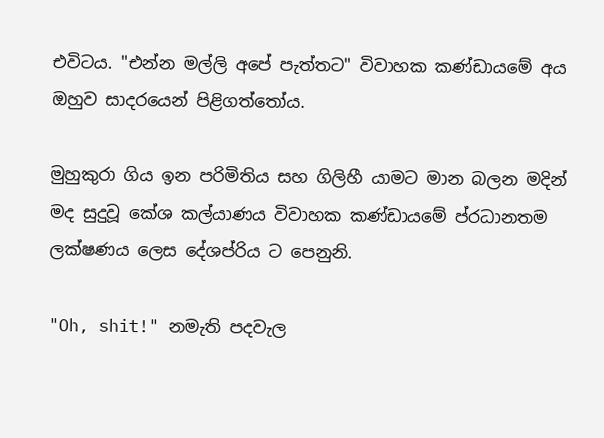එවිටය. "එන්න මල්ලි අපේ පැත්තට" විවාහක කණ්ඩායමේ අය ඔහුව සාදරයෙන් පිළිගත්තෝය.

මුහුකුරා ගිය ඉන පරිමිතිය සහ ගිලිහී යාමට මාන බලන මදින් මද සුදුවූ කේශ කල්යාණය විවාහක කණ්ඩායමේ ප්රධානතම ලක්ෂණය ලෙස දේශප්රිය ට පෙනුනි.

"Oh, shit!" නමැති පදවැල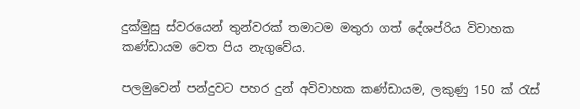දුක්මුසු ස්වරයෙන් තුන්වරක් තමාටම මතුරා ගත් දේශප්රිය විවාහක කණ්ඩායම වෙත පිය නැගුවේය.

පලමුවෙන් පන්දුවට පහර දුන් අවිවාහක කණ්ඩායම, ලකුණු 150 ක් රැස්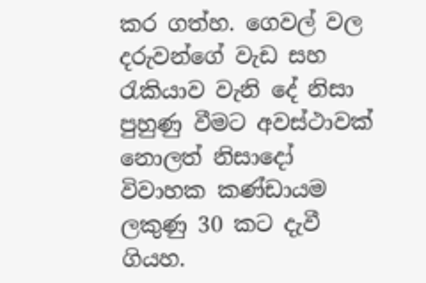කර ගත්හ. ගෙවල් වල දරුවන්ගේ වැඩ සහ රැකියාව වැනි දේ නිසා පුහුණු වීමට අවස්ථාවක් නොලත් නිසාදෝ විවාහක කණ්ඩායම ලකුණු 30 කට දැවී ගියහ.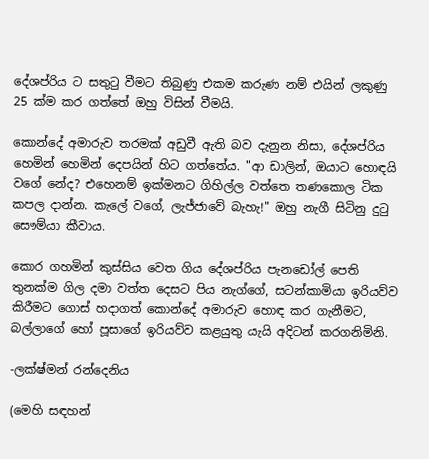දේශප්රිය ට සතුටු වීමට තිබුණු එකම කරුණ නම් එයින් ලකුණු 25 ක්ම කර ගත්තේ ඔහු විසින් වීමයි.

කොන්දේ අමාරුව තරමක් අඩුවී ඇති බව දැනුන නිසා, දේශප්රිය හෙමින් හෙමින් දෙපයින් හිට ගත්තේය. "ආ ඩාලින්, ඔයාට හොඳයි වගේ නේද? එහෙනම් ඉක්මනට ගිහිල්ල වත්තෙ තණකොල ටික කපල දාන්න. කැලේ වගේ, ලැජ්ජාවේ බැහැ!" ඔහු නැගී සිටිනු දුටු සෞම්යා කීවාය.

කොර ගහමින් කුස්සිය වෙත ගිය දේශප්රිය පැනඩෝල් පෙති තුනක්ම ගිල දමා වත්ත දෙසට පිය නැග්ගේ, සටන්කාමියා ඉරියව්ව කිරීමට ගොස් හදාගත් කොන්දේ අමාරුව හොඳ කර ගැනීමට, බල්ලාගේ හෝ පූසාගේ ඉරියව්ව කළයුතු යැයි අදිටන් කරගනිමිනි.

-ලක්ෂ්මන් රන්දෙනිය

(මෙහි සඳහන්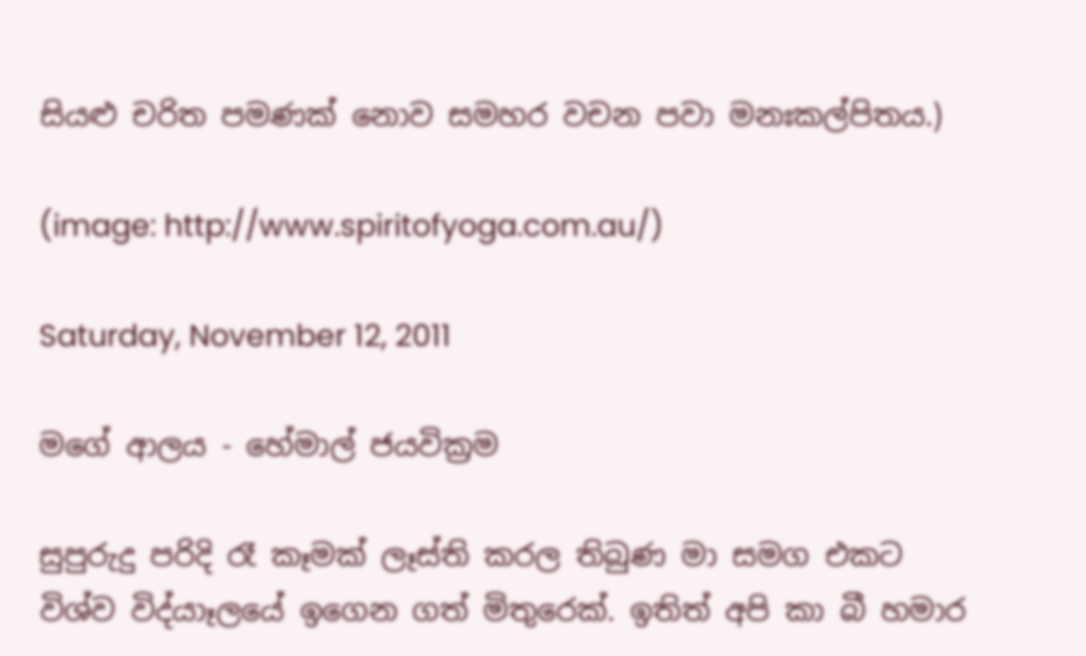සියළු චරිත පමණක් නොව සමහර වචන පවා මනඃකල්පිතය.)

(image: http://www.spiritofyoga.com.au/)

Saturday, November 12, 2011

මගේ ආලය - හේමාල් ජයවික්‍රම

සුපුරුදු පරිදි රෑ කෑමක් ලෑස්ති කරල තිබුණ මා සමග එකට විශ්ව විද්යාෑලයේ ඉගෙන ගත් මිතුරෙක්. ඉතිත් අපි කා බී හමාර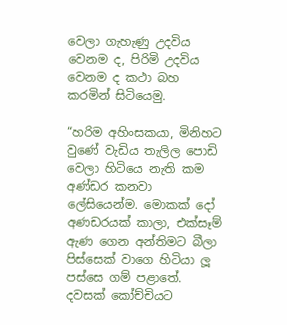වෙලා ගැහැණු උදවිය වෙනම ද, පිරිමි උදවිය වෙනම ද කථා බහ කරමින් සිටියෙමු.

“හරිම අහිංසකයා, මිනිහට වුණේ වැඩිය තැලිල පොඩි වෙලා හිටියෙ නැති කම අණ්ඩර කනවා ලේසියෙන්ම. මොකක් දෝ අණඩරයක් කාලා, එක්සෑම් ඇණ ගෙන අන්තිමට බීලා පිස්සෙක් වාගෙ හිටියා ලූ පස්සෙ ගම් පළාතේ. දවසක් කෝච්චියට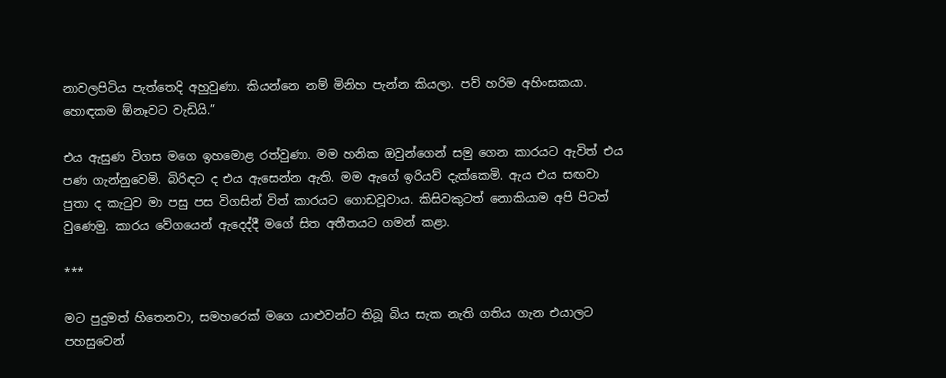නාවලපිටිය පැත්තෙදි අහුවුණා. කියන්නෙ නම් මිනිහ පැන්න කියලා. පව් හරිම අහිංසකයා. හොඳකම ඕනෑවට වැඩියි.”

එය ඇසුණ විගස මගෙ ඉහමොළ රත්වුණා. මම හනික ඔවුන්ගෙන් සමු ගෙන කාරයට ඇවිත් එය පණ ගැන්නුවෙමි. බිරිඳට ද එය ඇසෙන්න ඇති. මම ඇගේ ඉරියව් දැක්කෙමි. ඇය එය සඟවා පුතා ද කැටුව මා පසු පස විගසින් විත් කාරයට ගොඩවූවාය. කිසිවකුටත් නොකියාම අපි පිටත් වුණෙමු. කාරය වේගයෙන් ඇදෙද්දී මගේ සිත අතීතයට ගමන් කළා.

***

මට පුදුමත් හිතෙනවා, සමහරෙක් මගෙ යාළුවන්ට තිබූ බිය සැක නැති ගතිය ගැන එයාලට පහසුවෙන්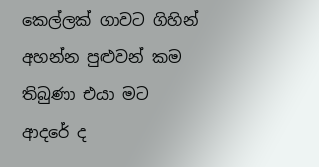කෙල්ලක් ගාවට ගිහින් අහන්න පුළුවන් කම තිබුණා එයා මට ආදරේ ද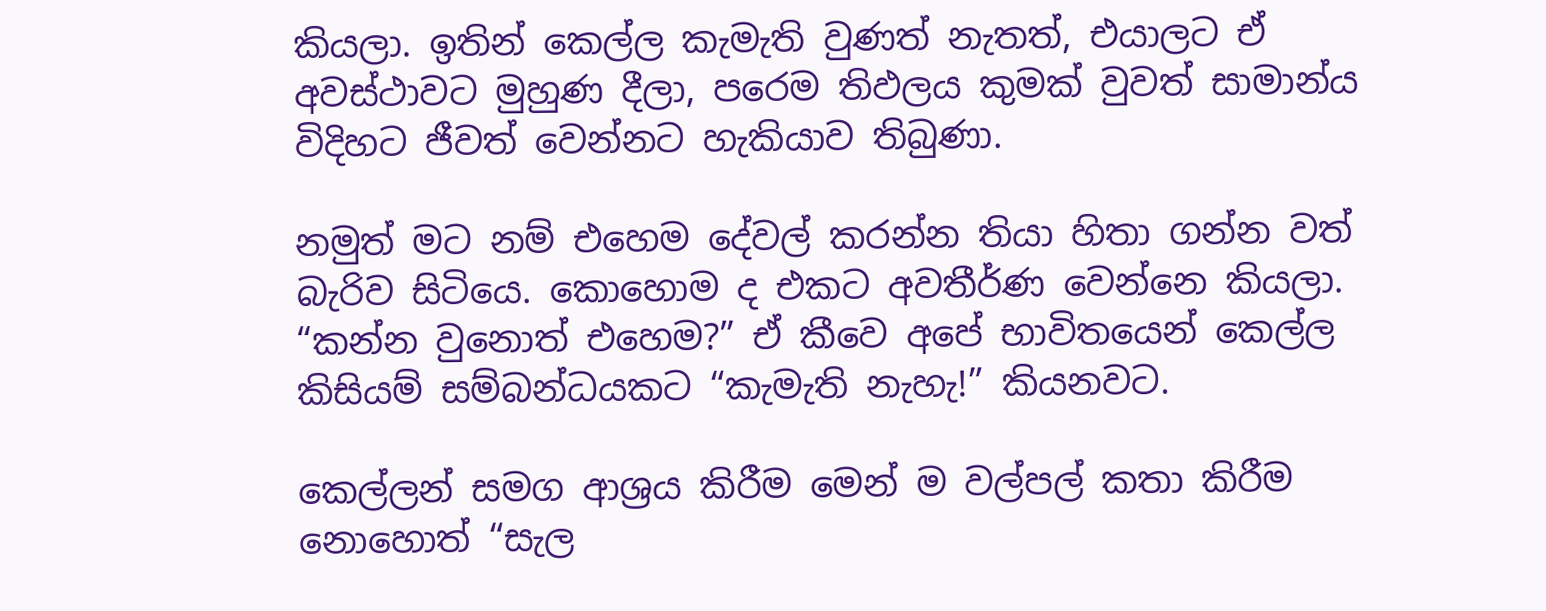කියලා. ඉතින් කෙල්ල කැමැති වුණත් නැතත්, එයාලට ඒ අවස්ථාවට මුහුණ දීලා, පරෙම තිඵලය කුමක් වුවත් සාමාන්ය විදිහට ජීවත් වෙන්නට හැකියාව තිබුණා.

නමුත් මට නම් එහෙම දේවල් කරන්න තියා හිතා ගන්න වත් බැරිව සිටියෙ. කොහොම ද එකට අවතීර්ණ වෙන්නෙ කියලා. “කන්න වුනොත් එහෙම?” ඒ කීවෙ අපේ භාවිතයෙන් කෙල්ල කිසියම් සම්බන්ධයකට “කැමැති නැහැ!” කියනවට.

කෙල්ලන් සමග ආශ්‍රය කිරීම මෙන් ම වල්පල් කතා කිරීම නොහොත් “සැල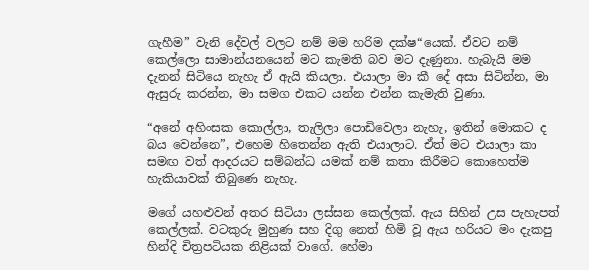ගැහීම” වැනි දේවල් වලට නම් මම හරිම දක්ෂ“යෙක්. ඒවට නම් කෙල්ලො සාමාන්යනයෙන් මට කැමති බව මට දැණුනා. හැබැයි මම දැනන් සිටියෙ නැහැ ඒ ඇයි කියලා. එයාලා මා කී දේ අසා සිටින්න, මා ඇසුරු කරන්න, මා සමග එකට යන්න එන්න කැමැති වුණා.

“අනේ අහිංසක කොල්ලා, තැලිලා පොඩිවෙලා නැහැ, ඉතින් මොකට ද බය වෙන්නෙ”, එහෙම හිතෙන්න ඇති එයාලාට. ඒත් මට එයාලා කා සමඟ වත් ආදරයට සම්බන්ධ යමක් නම් කතා කිරීමට කොහෙත්ම හැකියාවක් තිබුණෙ නැහැ.

මගේ යහළුවන් අතර සිටියා ලස්සන කෙල්ලක්. ඇය සිහින් උස පැහැපත් කෙල්ලක්. වටකුරු මුහුණ සහ දිගු නෙත් හිමි වූ ඇය හරියට මං දැකපු හින්දි චිත්‍රපටියක නිළියක් වාගේ. හේමා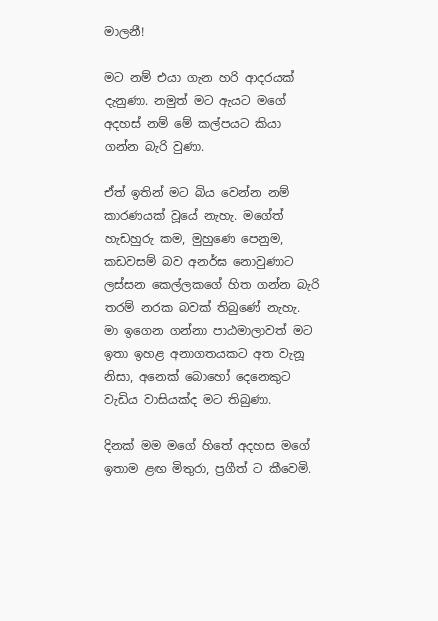මාලනී!

මට නම් එයා ගැන හරි ආදරයක් දැනුණා. නමුත් මට ඇයට මගේ අදහස් නම් මේ කල්පයට කියා ගන්න බැරි වුණා.

ඒත් ඉතින් මට බිය වෙන්න නම් කාරණයක් වූයේ නැහැ. මගේත් හැඩහුරු කම, මුහුණෙ පෙනුම, කඩවසම් බව අනර්ඝ නොවුණාට ලස්සන කෙල්ලකගේ හිත ගන්න බැරි තරම් නරක බවක් තිබුණේ නැහැ. මා ඉගෙන ගන්නා පාඨමාලාවත් මට ඉතා ඉහළ අනාගතයකට අත වැනූ නිසා, අනෙක් බොහෝ දෙනෙකුට වැඩිය වාසියක්ද මට තිබුණා.

දිනක් මම මගේ හිතේ අදහස මගේ ඉතාම ළඟ මිතුරා, ප්‍රගීත් ට කීවෙමි.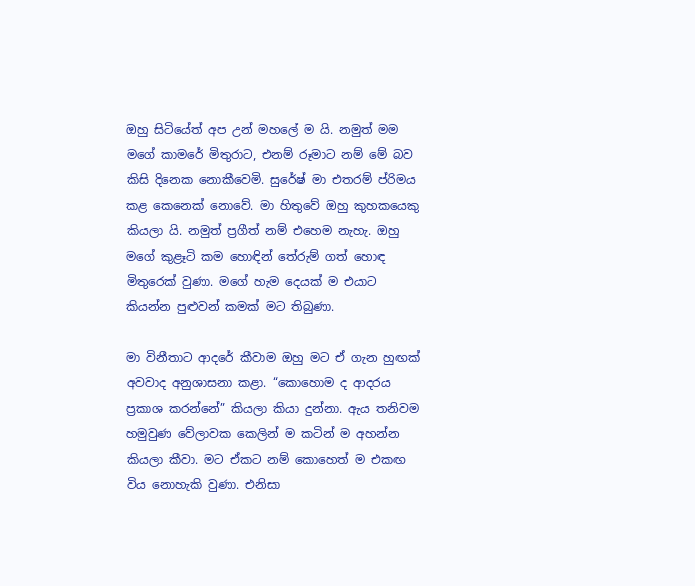ඔහු සිටියේත් අප උන් මහලේ ම යි. නමුත් මම මගේ කාමරේ මිතුරාට, එනම් රූමාට නම් මේ බව කිසි දිනෙක නොකීවෙමි. සුරේෂ් මා එතරම් ප්රිමය කළ කෙනෙක් නොවේ. මා හිතුවේ ඔහු කුහකයෙකු කියලා යි. නමුත් ප්‍රගීත් නම් එහෙම නැහැ. ඔහු මගේ කුළෑටි කම හොඳින් තේරුම් ගත් හොඳ මිතුරෙක් වුණා. මගේ හැම දෙයක් ම එයාට කියන්න පුළුවන් කමක් මට තිබුණා.

මා විනීතාට ආදරේ කීවාම ඔහු මට ඒ ගැන හුඟක් අවවාද අනුශාසනා කළා. “කොහොම ද ආදරය ප්‍රකාශ කරන්නේ” කියලා කියා දුන්නා. ඇය තනිවම හමුවුණ වේලාවක කෙලින් ම කටින් ම අහන්න කියලා කීවා. මට ඒකට නම් කොහෙත් ම එකඟ විය නොහැකි වුණා. එනිසා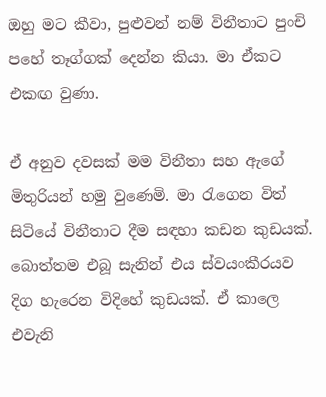ඔහු මට කීවා, පුළුවන් නම් විනීතාට පුංචි පහේ තෑග්ගක් දෙන්න කියා. මා ඒකට එකඟ වුණා.

ඒ අනුව දවසක් මම විනීතා සහ ඇගේ මිතුරියන් හමු වුණෙමි. මා රැගෙන විත් සිටියේ විනීතාට දීම සඳහා කඩන කුඩයක්. බොත්තම එබූ සැනින් එය ස්වයංකීරයව දිග හැරෙන විදිහේ කුඩයක්. ඒ කාලෙ එවැනි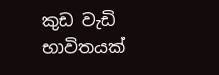කුඩ වැඩි භාවිතයක්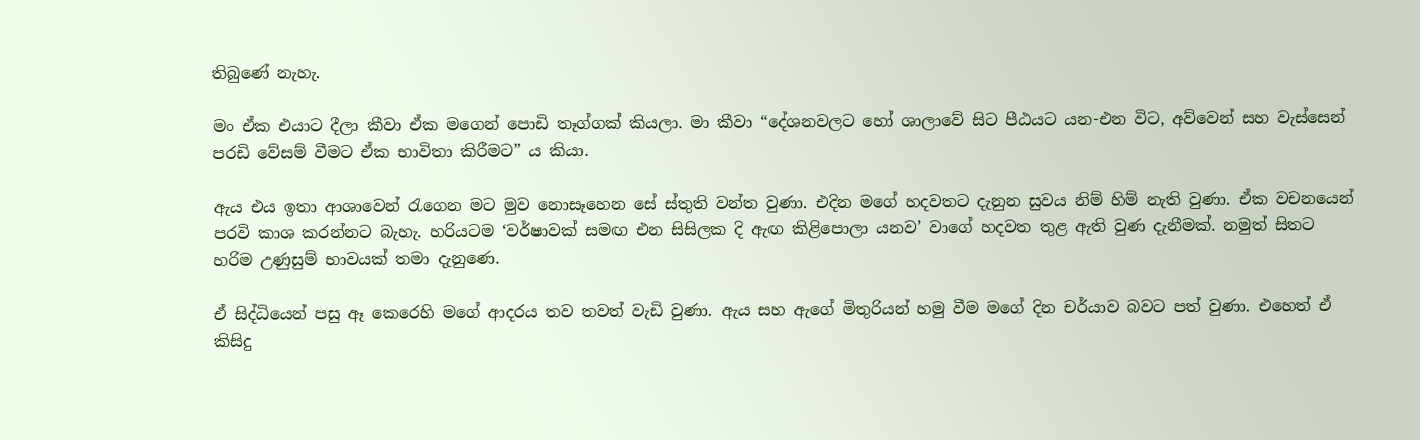තිබුණේ නැහැ.

මං ඒක එයාට දීලා කීවා ඒක මගෙන් පොඩි තෑග්ගක් කියලා. මා කීවා “දේශනවලට හෝ ශාලාවේ සිට පීඨයට යන-එන විට, අව්වෙන් සහ වැස්සෙන් පරඩි වේසම් වීමට ඒක භාවිතා කිරීමට” ය කියා.

ඇය එය ඉතා ආශාවෙන් රැගෙන මට මුව නොසෑහෙන සේ ස්තුති වන්ත වුණා. එදින මගේ හදවතට දැනුන සුවය නිම් හිම් නැති වුණා. ඒක වචනයෙන් පරවි කාශ කරන්නට බැහැ. හරියටම ‘වර්ෂාවක් සමඟ එන සිසිලක දි ඇඟ කිළිපොලා යනව’ වාගේ හදවත තුළ ඇති වුණ දැනීමක්. නමුත් සිතට හරිම උණුසුම් භාවයක් තමා දැනුණෙ.

ඒ සිද්ධියෙන් පසු ඈ කෙරෙහි මගේ ආදරය තව තවත් වැඩි වුණා. ඇය සහ ඇගේ මිතුරියන් හමු වීම මගේ දින චර්යාව බවට පත් වුණා. එහෙත් ඒ කිසිදු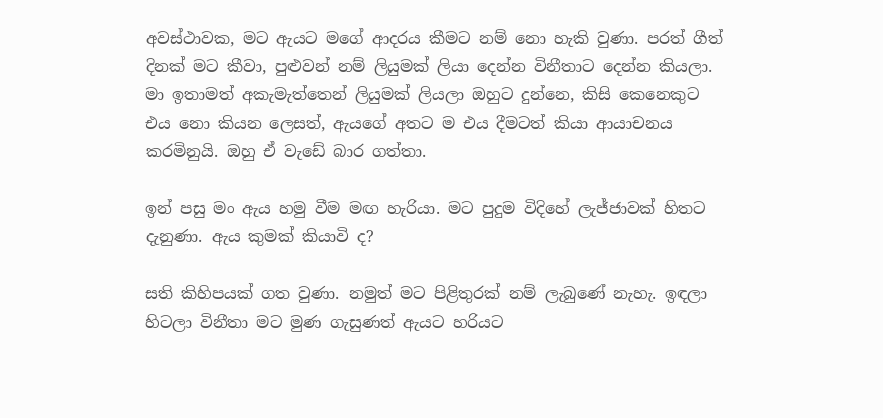අවස්ථාවක, මට ඇයට මගේ ආදරය කීමට නම් නො හැකි වුණා. පරත් ගීත් දිනක් මට කීවා, පුළුවන් නම් ලියුමක් ලියා දෙන්න විනීතාට දෙන්න කියලා. මා ඉතාමත් අකැමැත්තෙන් ලියුමක් ලියලා ඔහුට දුන්නෙ, කිසි කෙනෙකුට එය නො කියන ලෙසත්, ඇයගේ අතට ම එය දීමටත් කියා ආයාචනය කරමිනුයි. ඔහු ඒ වැඩේ බාර ගත්තා.

ඉන් පසු මං ඇය හමු වීම මඟ හැරියා. මට පුදුම විදිහේ ලැජ්ජාවක් හිතට දැනුණා. ඇය කුමක් කියාවි ද?

සති කිහිපයක් ගත වුණා. නමුත් මට පිළිතුරක් නම් ලැබුණේ නැහැ. ඉඳලා හිටලා විනීතා මට මුණ ගැසුණත් ඇයට හරියට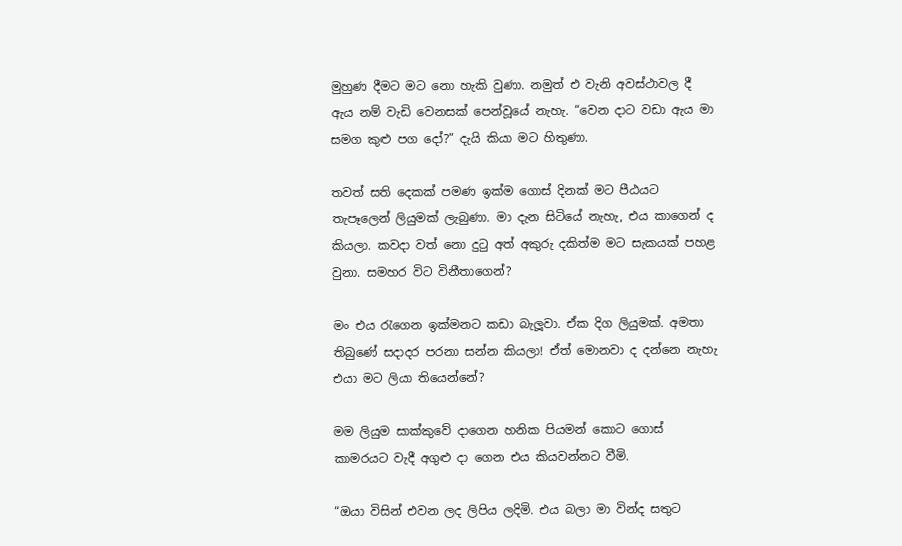මුහුණ දීමට මට නො හැකි වුණා. නමුත් එ වැනි අවස්ථාවල දී ඇය නම් වැඩි වෙනසක් පෙන්වූයේ නැහැ. “වෙන දාට වඩා ඇය මා සමග කුළු පග දෝ?” දැයි කියා මට හිතුණා.

තවත් සති දෙකක් පමණ ඉක්ම ගොස් දිනක් මට පීඨයට තැපෑලෙන් ලියුමක් ලැබුණා. මා දැන සිටියේ නැහැ, එය කාගෙන් ද කියලා. කවදා වත් නො දුටු අත් අකුරු දකිත්ම මට සැකයක් පහළ වුනා. සමහර විට විනීතාගෙන්?

මං එය රැගෙන ඉක්මනට කඩා බැලූවා. ඒක දිග ලියුමක්. අමතා තිබුණේ සදාදර පරනා සන්න කියලා! ඒත් මොනවා ද දන්නෙ නැහැ එයා මට ලියා තියෙන්නේ?

මම ලියුම සාක්කුවේ දාගෙන හනික පියමන් කොට ගොස් කාමරයට වැදී අගුළු දා ගෙන එය කියවන්නට වීමි.

“ඔයා විසින් එවන ලද ලිපිය ලදිමි. එය බලා මා වින්ද සතුට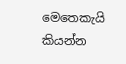මෙතෙකැයි කියන්න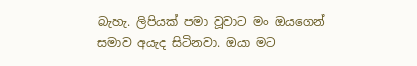බැහැ. ලිපියක් පමා වූවාට මං ඔයගෙන් සමාව අයැද සිටිනවා. ඔයා මට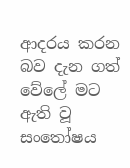ආදරය කරන බව දැන ගත් වේලේ මට ඇති වූ සංතෝෂය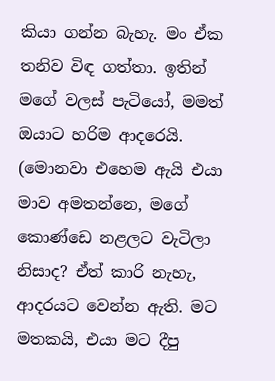කියා ගන්න බැහැ. මං ඒක තනිව විඳ ගත්තා. ඉතින් මගේ වලස් පැටියෝ, මමත් ඔයාට හරිම ආදරෙයි. (මොනවා එහෙම ඇයි එයා මාව අමතන්නෙ, මගේ කොණ්ඩෙ නළලට වැටිලා නිසාද? ඒත් කාරි නැහැ, ආදරයට වෙන්න ඇති. මට මතකයි, එයා මට දීපු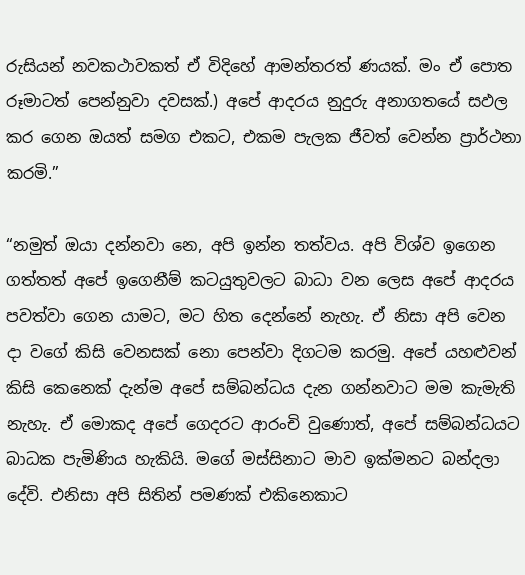රුසියන් නවකථාවකත් ඒ විදිහේ ආමන්තරත් ණයක්. මං ඒ පොත රූමාටත් පෙන්නුවා දවසක්.) අපේ ආදරය නුදුරු අනාගතයේ සඵල කර ගෙන ඔයත් සමග එකට, එකම පැලක ජීවත් වෙන්න ප්‍රාර්ථනා කරමි.”

“නමුත් ඔයා දන්නවා නෙ, අපි ඉන්න තත්වය. අපි විශ්ව ඉගෙන ගත්තත් අපේ ඉගෙනීම් කටයුතුවලට බාධා වන ලෙස අපේ ආදරය පවත්වා ගෙන යාමට, මට හිත දෙන්නේ නැහැ. ඒ නිසා අපි වෙන දා වගේ කිසි වෙනසක් නො පෙන්වා දිගටම කරමු. අපේ යහළුවන් කිසි කෙනෙක් දැන්ම අපේ සම්බන්ධය දැන ගන්නවාට මම කැමැති නැහැ. ඒ මොකද අපේ ගෙදරට ආරංචි වුණොත්, අපේ සම්බන්ධයට බාධක පැමිණිය හැකියි. මගේ මස්සිනාට මාව ඉක්මනට බන්දලා දේවි. එනිසා අපි සිතින් පමණක් එකිනෙකාට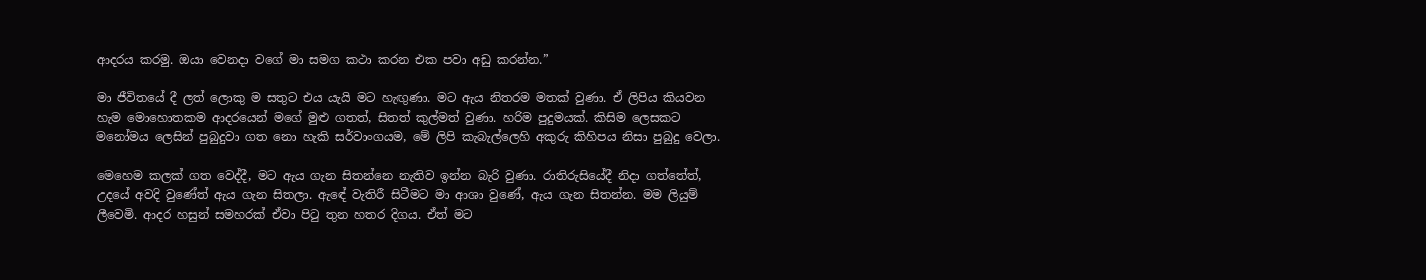ආදරය කරමු. ඔයා වෙනදා වගේ මා සමග කථා කරන එක පවා අඩු කරන්න.”

මා ජීවිතයේ දී ලත් ලොකු ම සතුට එය යැයි මට හැඟුණා. මට ඇය නිතරම මතක් වුණා. ඒ ලිපිය කියවන හැම මොහොතකම ආදරයෙන් මගේ මුළු ගතත්, සිතත් කුල්මත් වුණා. හරිම පුදුමයක්. කිසිම ලෙසකට මනෝමය ලෙසින් පුබුදුවා ගත නො හැකි සර්වාංගයම, මේ ලිපි කැබැල්ලෙහි අකුරු කිහිපය නිසා පුබුදු වෙලා.

මෙහෙම කලක් ගත වෙද්දී, මට ඇය ගැන සිතන්නෙ නැතිව ඉන්න බැරි වුණා. රාතිරුසියේදී නිදා ගත්තේත්, උදයේ අවදි වුණේත් ඇය ගැන සිතලා. ඇඳේ වැතිරී සිටීමට මා ආශා වුණේ, ඇය ගැන සිතන්න. මම ලියුම් ලීවෙමි. ආදර හසුන් සමහරක් ඒවා පිටු තුන හතර දිගය. ඒත් මට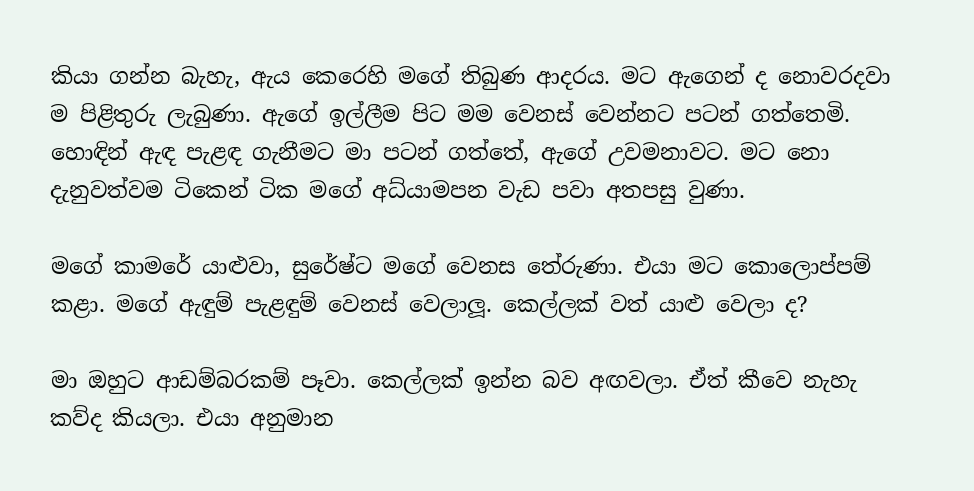කියා ගන්න බැහැ, ඇය කෙරෙහි මගේ තිබුණ ආදරය. මට ඇගෙන් ද නොවරදවා ම පිළිතුරු ලැබුණා. ඇගේ ඉල්ලීම පිට මම වෙනස් වෙන්නට පටන් ගත්තෙමි. හොඳින් ඇඳ පැළඳ ගැනීමට මා පටන් ගත්තේ, ඇගේ උවමනාවට. මට නො දැනුවත්වම ටිකෙන් ටික මගේ අධ්යාමපන වැඩ පවා අතපසු වුණා.

මගේ කාමරේ යාළුවා, සුරේෂ්ට මගේ වෙනස තේරුණා. එයා මට කොලොප්පම් කළා. මගේ ඇඳුම් පැළඳුම් වෙනස් වෙලාලූ. කෙල්ලක් වත් යාළු වෙලා ද?

මා ඔහුට ආඩම්බරකම් පෑවා. කෙල්ලක් ඉන්න බව අඟවලා. ඒත් කීවෙ නැහැ කව්ද කියලා. එයා අනුමාන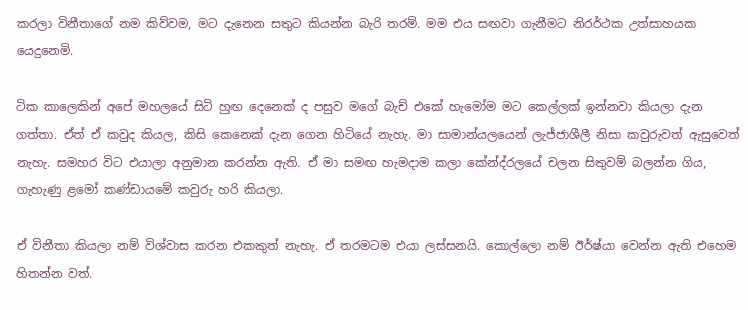කරලා විනීතාගේ නම කිව්වම, මට දැනෙන සතුට කියන්න බැරි තරම්. මම එය සඟවා ගැනීමට නිරර්ථක උත්සාහයක යෙදුනෙමි.

ටික කාලෙකින් අපේ මහලයේ සිටි හුඟ දෙනෙක් ද පසුව මගේ බැච් එකේ හැමෝම මට කෙල්ලක් ඉන්නවා කියලා දැන ගත්තා. ඒත් ඒ කවුද කියල, කිසි කෙනෙක් දැන ගෙන හිටියේ නැහැ. මා සාමාන්යලයෙන් ලැජ්ජාශීලී නිසා කවුරුවත් ඇසුවෙත් නැහැ. සමහර විට එයාලා අනුමාන කරන්න ඇති. ඒ මා සමඟ හැමදාම කලා කේන්ද්රලයේ චලන සිතුවම් බලන්න ගිය, ගැහැණු ළමෝ කණ්ඩායමේ කවුරු හරි කියලා.

ඒ විනීතා කියලා නම් විශ්වාස කරන එකකුත් නැහැ. ඒ තරමටම එයා ලස්සනයි. කොල්ලො නම් ඊර්ෂ්යා වෙන්න ඇති එහෙම හිතන්න වත්.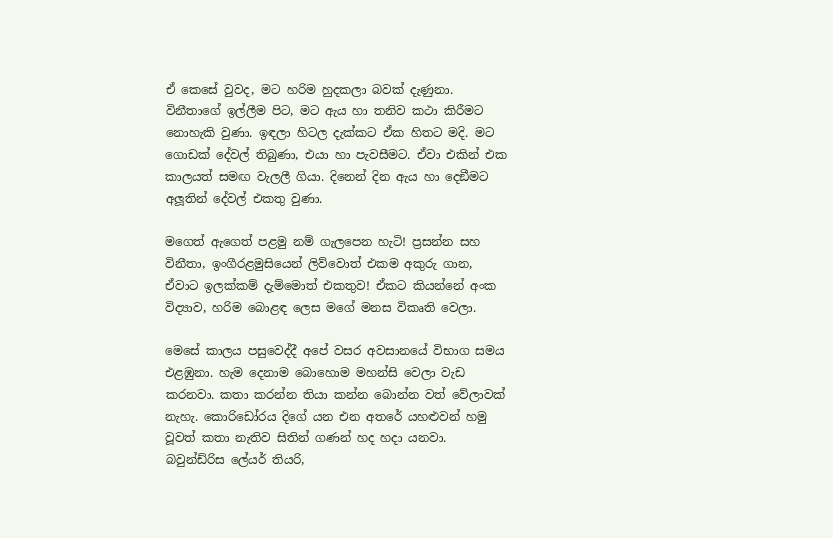ඒ කෙසේ වුවද, මට හරිම හුදකලා බවක් දැණුනා. විනීතාගේ ඉල්ලීම පිට, මට ඇය හා තනිව කථා කිරීමට නොහැකි වුණා. ඉඳලා හිටල දැක්කට ඒක හිතට මදි. මට ගොඩක් දේවල් තිබුණා, එයා හා පැවසීමට. ඒවා එකින් එක කාලයත් සමඟ වැලලී ගියා. දිනෙන් දින ඇය හා දෙඞීමට අලූතින් දේවල් එකතු වුණා.

මගෙත් ඇගෙත් පළමු නම් ගැලපෙන හැටි! ප්‍රසන්න සහ විනීතා, ඉංගීරළමුසියෙන් ලිව්වොත් එකම අකුරු ගාන, ඒවාට ඉලක්කම් දැම්මොත් එකතුව! ඒකට කියන්නේ අංක විද්‍යාව, හරිම බොළඳ ලෙස මගේ මනස විකෘති වෙලා.

මෙසේ කාලය පසුවෙද්දී අපේ වසර අවසානයේ විභාග සමය එළඹුනා. හැම දෙනාම බොහොම මහන්සි වෙලා වැඩ කරනවා. කතා කරන්න තියා කන්න බොන්න වත් වේලාවක් නැහැ. කොරිඩෝරය දිගේ යන එන අතරේ යහළුවන් හමු වූවත් කතා නැතිව සිතින් ගණන් හද හදා යනවා. බවුන්ඩ්රිස ලේයර් තියරි,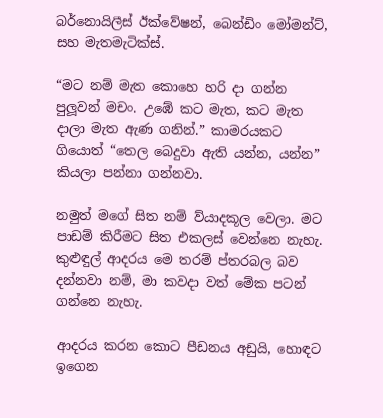බර්නොයිලීස් ඊක්වේෂන්, බෙන්ඩිං මෝමන්ට්, සහ මැතමැටික්ස්.

“මට නම් මැත කොහෙ හරි දා ගන්න පුලූවන් මචං. උඹේ කට මැත, කට මැත දාලා මැත ඇණ ගනින්.” කාමරයකට ගියොත් “තෙල බෙදුවා ඇති යන්න, යන්න” කියලා පන්නා ගන්නවා.

නමුත් මගේ සිත නම් ව්යාදකූල වෙලා. මට පාඩම් කිරීමට සිත එකලස් වෙන්නෙ නැහැ. කුළුඳුල් ආදරය මෙ තරම් ප්තරබල බව දන්නවා නම්, මා කවදා වත් මේක පටන් ගන්නෙ නැහැ.

ආදරය කරන කොට පීඩනය අඩුයි, හොඳට ඉගෙන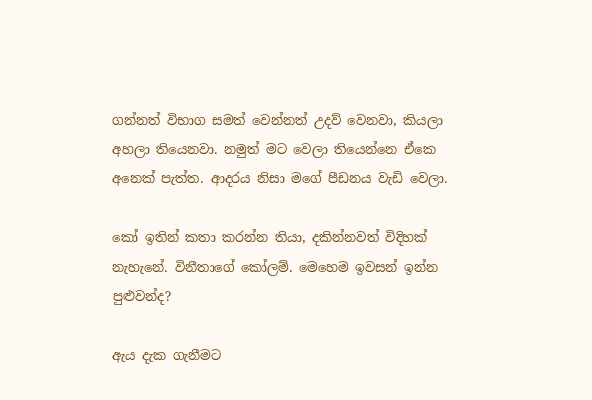ගන්නත් විභාග සමත් වෙන්නත් උදව් වෙනවා, කියලා අහලා තියෙනවා. නමුත් මට වෙලා තියෙන්නෙ ඒකෙ අනෙක් පැත්ත. ආදරය නිසා මගේ පීඩනය වැඩි වෙලා.

කෝ ඉතින් කතා කරන්න තියා, දකින්නවත් විදිහක් නැහැනේ. විනීතාගේ කෝලම්. මෙහෙම ඉවසන් ඉන්න පුළුවන්ද?

ඇය දැක ගැනීමට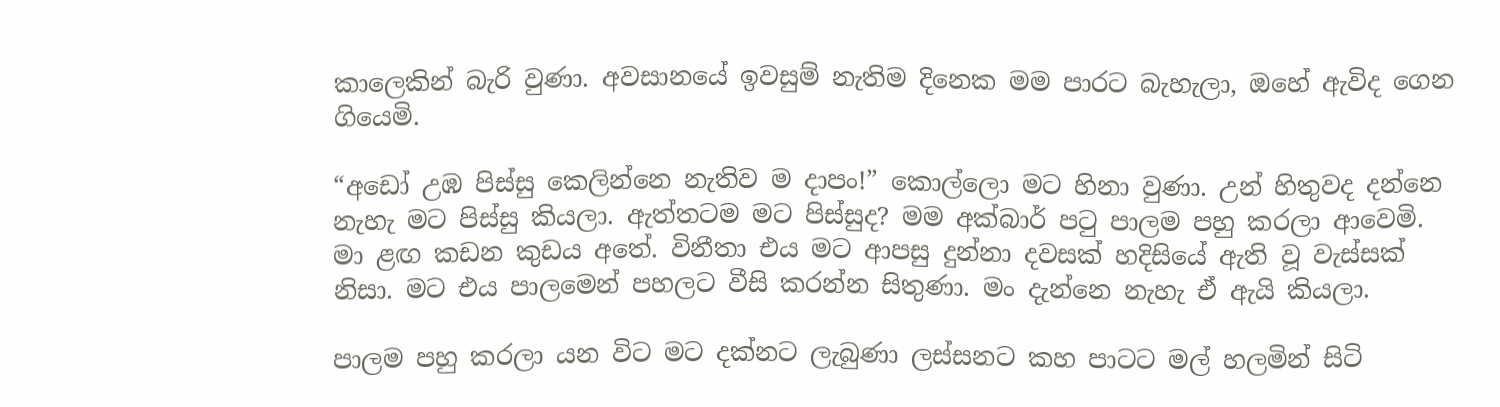කාලෙකින් බැරි වුණා. අවසානයේ ඉවසුම් නැතිම දිනෙක මම පාරට බැහැලා, ඔහේ ඇවිද ගෙන ගියෙමි.

“අඩෝ උඹ පිස්සු කෙලින්නෙ නැතිව ම දාපං!” කොල්ලො මට හිනා වුණා. උන් හිතුවද දන්නෙ නැහැ මට පිස්සු කියලා. ඇත්තටම මට පිස්සුද? මම අක්බාර් පටු පාලම පහු කරලා ආවෙමි. මා ළඟ කඩන කුඩය අතේ. විනීතා එය මට ආපසු දුන්නා දවසක් හදිසියේ ඇති වූ වැස්සක් නිසා. මට එය පාලමෙන් පහලට වීසි කරන්න සිතුණා. මං දැන්නෙ නැහැ ඒ ඇයි කියලා.

පාලම පහු කරලා යන විට මට දක්නට ලැබුණා ලස්සනට කහ පාටට මල් හලමින් සිටි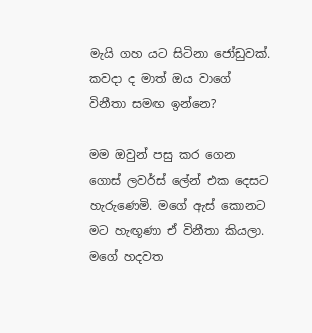මැයි ගහ යට සිටිනා ජෝඩුවක්. කවදා ද මාත් ඔය වාගේ විනීතා සමඟ ඉන්නෙ?

මම ඔවුන් පසු කර ගෙන ගොස් ලවර්ස් ලේන් එක දෙසට හැරුණෙමි. මගේ ඇස් කොනට මට හැඟූණා ඒ විනීතා කියලා. මගේ හදවත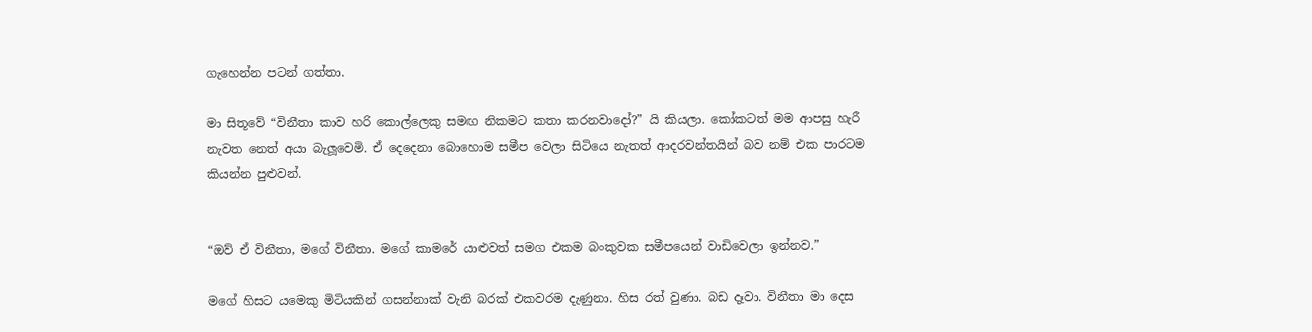ගැහෙන්න පටන් ගත්තා.

මා සිතූවේ “විනීතා කාව හරි කොල්ලෙකු සමඟ නිකමට කතා කරනවාදෝ?” යි කියලා. කෝකටත් මම ආපසු හැරී නැවත නෙත් අයා බැලූවෙමි. ඒ දෙදෙනා බොහොම සමීප වෙලා සිටියෙ නැතත් ආදරවන්තයින් බව නම් එක පාරටම කියන්න පුළුවන්.


“ඔව් ඒ විනීතා, මගේ විනීතා. මගේ කාමරේ යාළුවත් සමග එකම බංකුවක සමීපයෙන් වාඩිවෙලා ඉන්නව.”

මගේ හිසට යමෙකු මිටියකින් ගසන්නාක් වැනි බරක් එකවරම දැණුනා. හිස රත් වුණා. බඩ දෑවා. විනීතා මා දෙස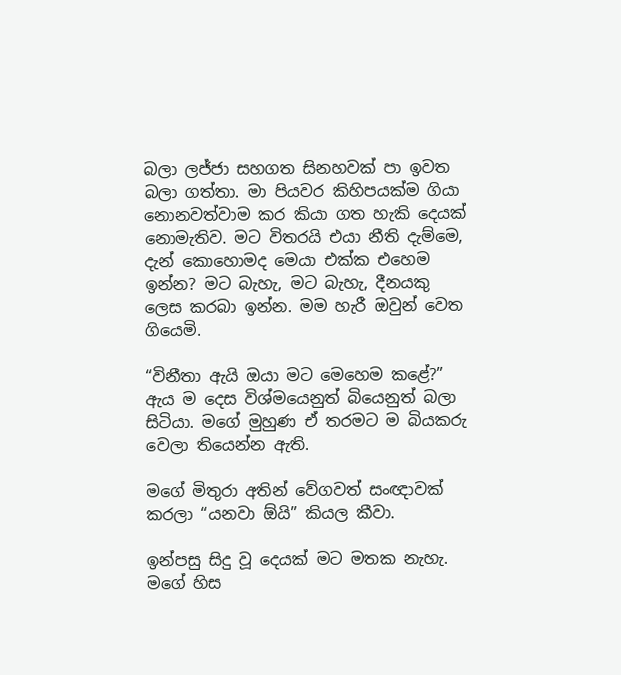බලා ලජ්ජා සහගත සිනහවක් පා ඉවත බලා ගත්තා. මා පියවර කිහිපයක්ම ගියා නොනවත්වාම කර කියා ගත හැකි දෙයක් නොමැතිව. මට විතරයි එයා නීති දැම්මෙ, දැන් කොහොමද මෙයා එක්ක එහෙම ඉන්න? මට බැහැ, මට බැහැ, දීනයකු ලෙස කරබා ඉන්න. මම හැරී ඔවුන් වෙත ගියෙමි.

“විනීතා ඇයි ඔයා මට මෙහෙම කළේ?” ඇය ම දෙස විශ්මයෙනුත් බියෙනුත් බලා සිටියා. මගේ මුහුණ ඒ තරමට ම බියකරු වෙලා තියෙන්න ඇති.

මගේ මිතුරා අතින් වේගවත් සංඥාවක් කරලා “යනවා ඕයි” කියල කීවා.

ඉන්පසු සිදු වූ දෙයක් මට මතක නැහැ. මගේ හිස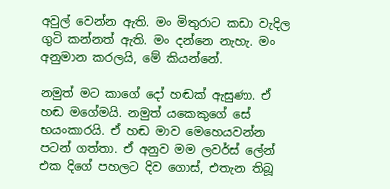අවුල් වෙන්න ඇති. මං මිතුරාට කඩා වැදිල ගුටි කන්නත් ඇති. මං දන්නෙ නැහැ. මං අනුමාන කරලයි, මේ කියන්නේ.

නමුත් මට කාගේ දෝ හඬක් ඇසුණා. ඒ හඬ මගේමයි. නමුත් යකෙකුගේ සේ භයංකාරයි. ඒ හඬ මාව මෙහෙයවන්න පටන් ගත්තා. ඒ අනුව මම ලවර්ස් ලේන් එක දිගේ පහලට දිව ගොස්, එතැන තිබූ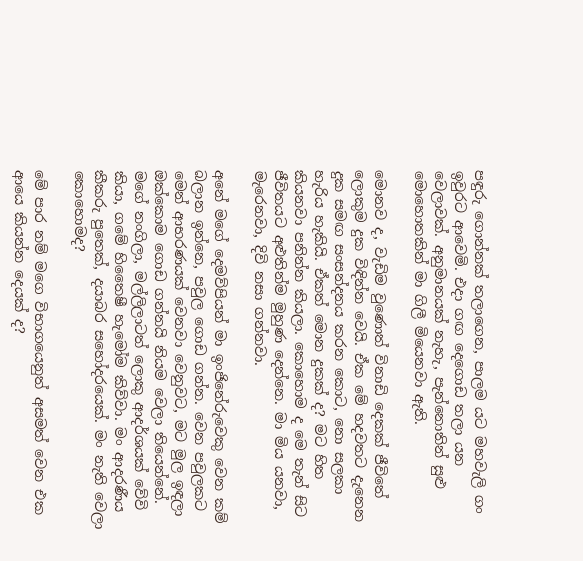පඳුරු ගොන්නක් තලාගෙන, පාලම යට මහවැලි ගං ඉවුරට ආවෙමි. එදා ගඟ දෙගොඩ තලා යන වෙලාවක්. අනුමානයක් නැහැ, පැන්නොතින් සුළු මොහොතකින් මා ගිලී මියෙනවා ඇති.

මොනව ද, වැඩිම වුණොත් විනාඩි දෙකක් ජීවිතේ ලොකුම දුක විඳින්න වෙයි. ඒක මේ හදවතට දැනෙන දුක සමඟ සංසන්දනය කරන කොට, නො සලකා හැරිය හැකියි. ඒකත් මොන දුකක් ද? මට හිත කියනවා පනින්න කියලා. කොහොම ද මෙ තැන් සිට ජීවිතයට අළුතින්ම මුහුණ දෙන්නෙ. මා මිය යනවා, මැරෙනවා, දිවි නසා ගන්නවා.

අනේ මගේ දෙමව්පියන් මා ඉංජිනේරුවෙකු වෙන කම් බලාන ඉන්නෙ, පවුල ගොඩ ගන්න. වෙන පවුලකට මෙන් ආභරණයක් වෙනවා වෙනුවට, මට මුල ඉඳලා ඔක්කොම ගොඩ ගන්නයි නියම වෙලා තියෙන්නේ. මගේ නංගිලා, මල්ලිලාටත් ලොකු ආදර්ශයක් වේවි කියා, ගමේ හිතෛෂී හැමෝම කිව්වා. මං ආදරණීය කීකරු පුතෙක්, දයාබර සහෝදරයෙක්. මං නැති වෙලා කොහොමද?

මේ පාර නම් මගෙ විභාගයෙනුත් අසමත් වෙන එක ආයෙ කියන්න දෙයක් ද?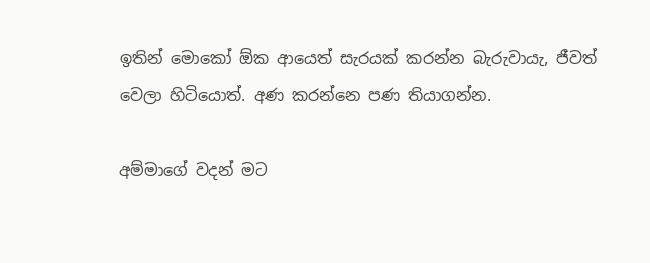ඉතින් මොකෝ ඕක ආයෙත් සැරයක් කරන්න බැරුවායැ, ජීවත් වෙලා හිටියොත්. අණ කරන්නෙ පණ තියාගන්න.

අම්මාගේ වදන් මට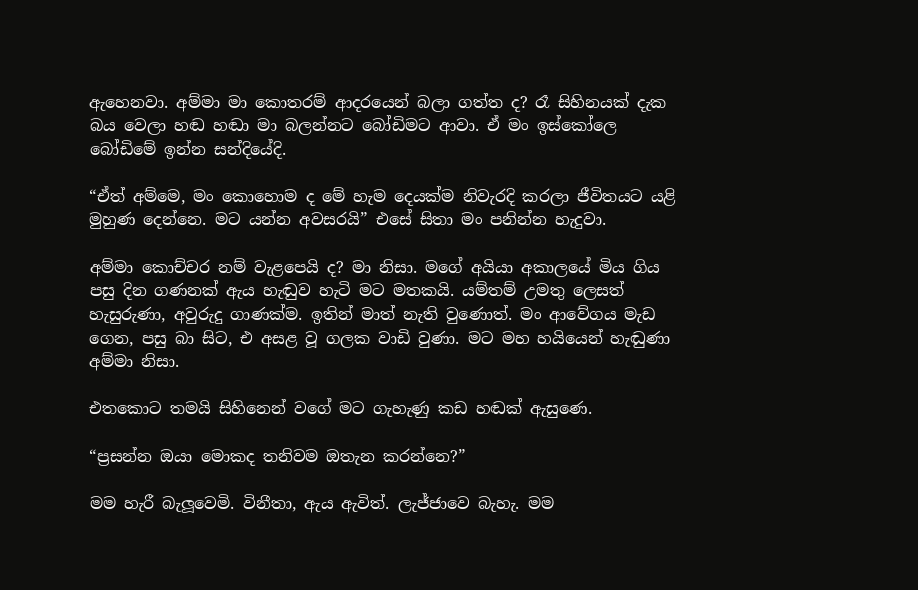ඇහෙනවා. අම්මා මා කොතරම් ආදරයෙන් බලා ගත්ත ද? රෑ සිහිනයක් දැක බය වෙලා හඬ හඬා මා බලන්නට බෝඩිමට ආවා. ඒ මං ඉස්කෝලෙ බෝඩිමේ ඉන්න සන්දියේදි.

“ඒත් අම්මෙ, මං කොහොම ද මේ හැම දෙයක්ම නිවැරදි කරලා ජීවිතයට යළි මුහුණ දෙන්නෙ. මට යන්න අවසරයි” එසේ සිතා මං පනින්න හැදුවා.

අම්මා කොච්චර නම් වැළපෙයි ද? මා නිසා. මගේ අයියා අකාලයේ මිය ගිය පසු දින ගණනක් ඇය හැඬුව හැටි මට මතකයි. යම්තම් උමතු ලෙසත් හැසුරුණා, අවුරුදු ගාණක්ම. ඉතින් මාත් නැති වුණොත්. මං ආවේගය මැඩ ගෙන, පසු බා සිට, එ අසළ වූ ගලක වාඩි වුණා. මට මහ හයියෙන් හැඬුණා අම්මා නිසා.

එතකොට තමයි සිහිනෙන් වගේ මට ගැහැණු කඩ හඬක් ඇසුණෙ.

“ප්‍රසන්න ඔයා මොකද තනිවම ඔතැන කරන්නෙ?”

මම හැරී බැලූවෙමි. විනීතා, ඇය ඇවිත්. ලැජ්ජාවෙ බැහැ. මම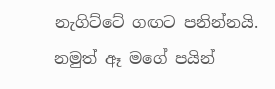නැගිට්ටේ ගඟට පනින්නයි. නමුත් ඈ මගේ පයින්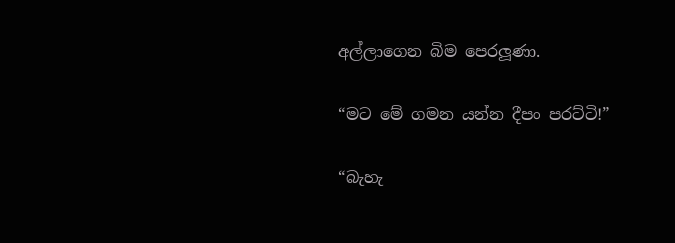අල්ලාගෙන බිම පෙරලූණා.

“මට මේ ගමන යන්න දීපං පරට්ටි!”

“බැහැ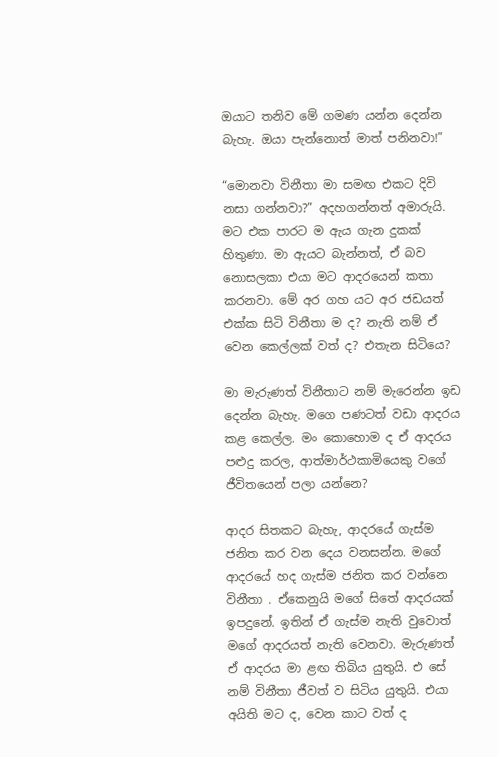ඔයාට තනිව මේ ගමණ යන්න දෙන්න බැහැ. ඔයා පැන්නොත් මාත් පනිනවා!”

“මොනවා විනීතා මා සමඟ එකට දිවි නසා ගන්නවා?” අදහගන්නත් අමාරුයි. මට එක පාරට ම ඇය ගැන දුකක් හිතුණා. මා ඇයට බැන්නත්, ඒ බව නොසලකා එයා මට ආදරයෙන් කතා කරනවා. මේ අර ගහ යට අර ජඩයත් එක්ක සිටි විනීතා ම ද? නැති නම් ඒ වෙන කෙල්ලක් වත් ද? එතැන සිටියෙ?

මා මැරුණත් විනීතාට නම් මැරෙන්න ඉඩ දෙන්න බැහැ. මගෙ පණටත් වඩා ආදරය කළ කෙල්ල. මං කොහොම ද ඒ ආදරය පළුදු කරල, ආත්මාර්ථකාමියෙකු වගේ ජීවිතයෙන් පලා යන්නෙ?

ආදර සිතකට බැහැ, ආදරයේ ගැස්ම ජනිත කර වන දෙය වනසන්න. මගේ ආදරයේ හද ගැස්ම ජනිත කර වන්නෙ විනීතා . ඒකෙනුයි මගේ සිතේ ආදරයක් ඉපදුනේ. ඉතින් ඒ ගැස්ම නැති වුවොත් මගේ ආදරයත් නැති වෙනවා. මැරුණත් ඒ ආදරය මා ළඟ තිබිය යුතුයි. එ සේ නම් විනීතා ජීවත් ව සිටිය යුතුයි. එයා අයිති මට ද, වෙන කාට වත් ද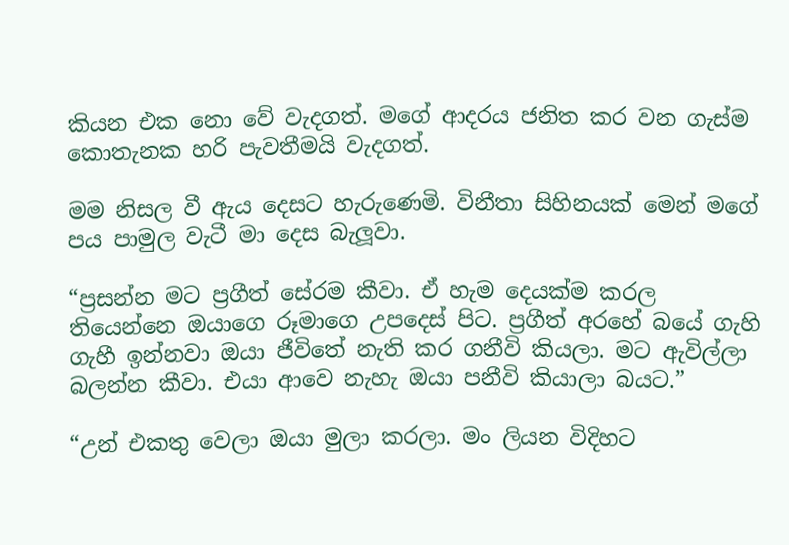කියන එක නො වේ වැදගත්. මගේ ආදරය ජනිත කර වන ගැස්ම කොතැනක හරි පැවතීමයි වැදගත්.

මම නිසල වී ඇය දෙසට හැරුණෙමි. විනීතා සිහිනයක් මෙන් මගේ පය පාමුල වැටී මා දෙස බැලූවා.

“ප්‍රසන්න මට ප්‍රගීත් සේරම කීවා. ඒ හැම දෙයක්ම කරල තියෙන්නෙ ඔයාගෙ රූමාගෙ උපදෙස් පිට. ප්‍රගීත් අරහේ බයේ ගැහි ගැහී ඉන්නවා ඔයා ජීවිතේ නැති කර ගනීවි කියලා. මට ඇවිල්ලා බලන්න කීවා. එයා ආවෙ නැහැ ඔයා පනීවි කියාලා බයට.”

“උන් එකතු වෙලා ඔයා මුලා කරලා. මං ලියන විදිහට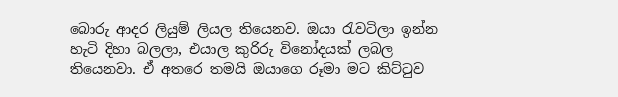බොරු ආදර ලියුම් ලියල තියෙනව. ඔයා රැවටිලා ඉන්න හැටි දිහා බලලා, එයාල කුරිරු විනෝදයක් ලබල තියෙනවා. ඒ අතරෙ තමයි ඔයාගෙ රූමා මට කිට්ටුව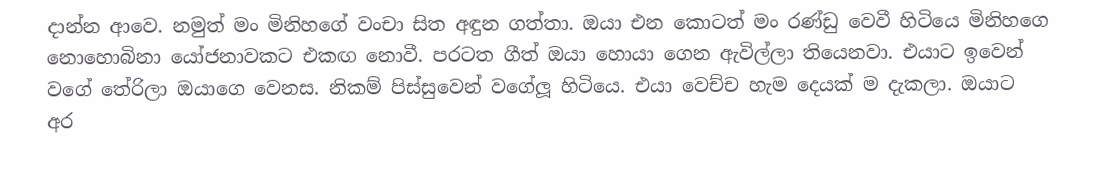දාන්න ආවෙ. නමුත් මං මිනිහගේ වංචා සිත අඳුන ගත්තා. ඔයා එන කොටත් මං රණ්ඩු වෙවී හිටියෙ මිනිහගෙ නොහොබිනා යෝජනාවකට එකඟ නොවී. පරටත ගීත් ඔයා හොයා ගෙන ඇවිල්ලා තියෙනවා. එයාට ඉවෙන් වගේ තේරිලා ඔයාගෙ වෙනස. නිකම් පිස්සුවෙන් වගේලූ හිටියෙ. එයා වෙච්ච හැම දෙයක් ම දැකලා. ඔයාට අර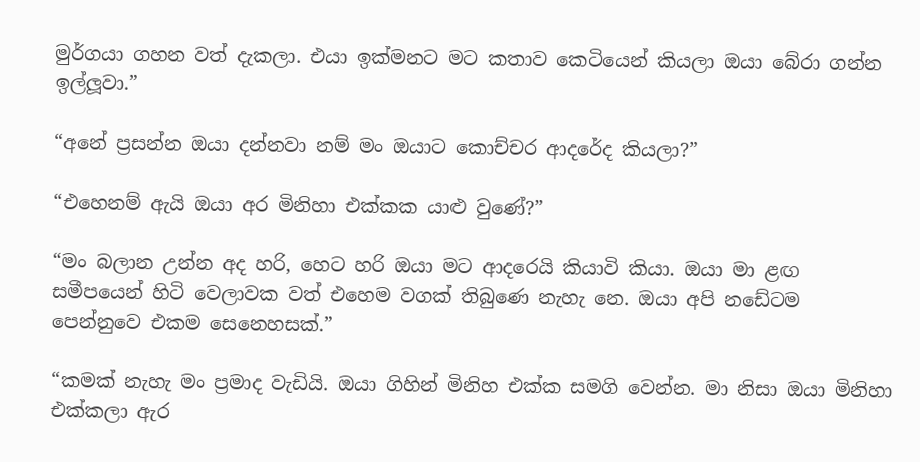මුර්ගයා ගහන වත් දැකලා. එයා ඉක්මනට මට කතාව කෙටියෙන් කියලා ඔයා බේරා ගන්න ඉල්ලූවා.”

“අනේ ප්‍රසන්න ඔයා දන්නවා නම් මං ඔයාට කොච්චර ආදරේද කියලා?”

“එහෙනම් ඇයි ඔයා අර මිනිහා එක්කක යාළු වුණේ?”

“මං බලාන උන්න අද හරි, හෙට හරි ඔයා මට ආදරෙයි කියාවි කියා. ඔයා මා ළඟ සමීපයෙන් හිටි වෙලාවක වත් එහෙම වගක් තිබුණෙ නැහැ නෙ. ඔයා අපි නඩේටම පෙන්නුවෙ එකම සෙනෙහසක්.”

“කමක් නැහැ මං ප්‍රමාද වැඩියි. ඔයා ගිහින් මිනිහ එක්ක සමගි වෙන්න. මා නිසා ඔයා මිනිහා එක්කලා ඇර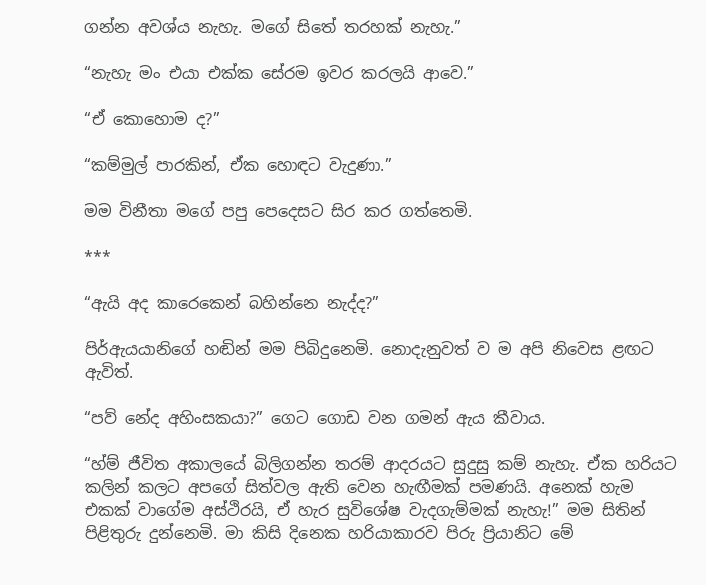ගන්න අවශ්ය නැහැ. මගේ සිතේ තරහක් නැහැ.”

“නැහැ මං එයා එක්ක සේරම ඉවර කරලයි ආවෙ.”

“ඒ කොහොම ද?”

“කම්මුල් පාරකින්, ඒක හොඳට වැදුණා.”

මම විනීතා මගේ පපු පෙදෙසට සිර කර ගත්තෙමි.

***

“ඇයි අද කාරෙකෙන් බහින්නෙ නැද්ද?”

පිර්ඇයයානිගේ හඬින් මම පිබිදුනෙමි. නොදැනුවත් ව ම අපි නිවෙස ළඟට ඇවිත්.

“පව් නේද අහිංසකයා?” ගෙට ගොඩ වන ගමන් ඇය කීවාය.

“හ්ම් ජීවිත අකාලයේ බිලිගන්න තරම් ආදරයට සුදුසු කම් නැහැ. ඒක හරියට කලින් කලට අපගේ සිත්වල ඇති වෙන හැඟීමක් පමණයි. අනෙක් හැම එකක් වාගේම අස්ථිරයි, ඒ හැර සුවිශේෂ වැදගැම්මක් නැහැ!” මම සිතින් පිළිතුරු දුන්නෙමි. මා කිසි දිනෙක හරියාකාරව පිරු ප්‍රියානිට මේ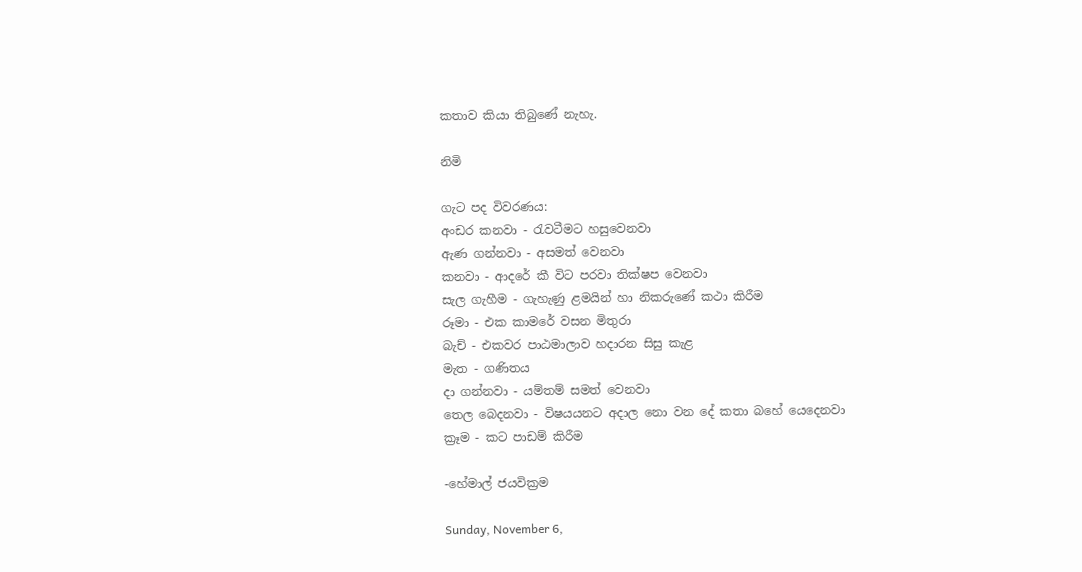කතාව කියා තිබුණේ නැහැ.

නිමි

ගැට පද විවරණය:
අංඩර කනවා - රැවටීමට හසුවෙනවා
ඇණ ගන්නවා - අසමත් වෙනවා
කනවා - ආදරේ කී විට පරවා තික්ෂප වෙනවා
සැල ගැහීම - ගැහැණු ළමයින් හා නිකරුණේ කථා කිරීම
රූමා - එක කාමරේ වසන මිතුරා
බැච් - එකවර පාඨමාලාව හදාරන සිසු කැළ
මැත - ගණිතය
දා ගන්නවා - යම්තම් සමත් වෙනවා
තෙල බෙදනවා - විෂයයනට අදාල නො වන දේ කතා බහේ යෙදෙනවා
ක්‍රෑම - කට පාඩම් කිරීම

-හේමාල් ජයවික්‍රම

Sunday, November 6,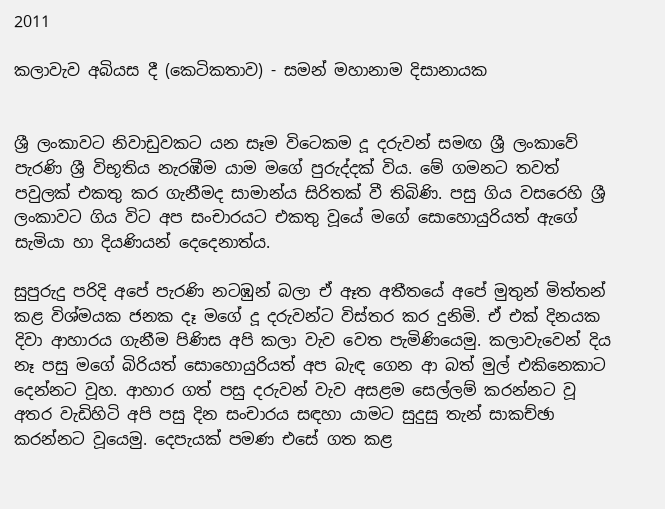2011

කලාවැව අබියස දී (කෙටිකතාව) - සමන් මහානාම දිසානායක


ශ්‍රී ලංකාවට නිවාඩුවකට යන සෑම විටෙකම දූ දරුවන් සමඟ ශ්‍රී ලංකාවේ පැරණි ශ්‍රී විභූතිය නැරඹීම යාම මගේ පුරුද්දක් විය. මේ ගමනට තවත් පවුලක් එකතු කර ගැනීමද සාමාන්ය සිරිතක් වී තිබිණි. පසු ගිය වසරෙහි ශ්‍රී ලංකාවට ගිය විට අප සංචාරයට එකතු වූයේ මගේ සොහොයුරියත් ඇගේ සැමියා හා දියණියන් දෙදෙනාත්ය.

සුපුරුදු පරිදි අපේ පැරණි නටඹුන් බලා ඒ ඈත අතීතයේ අපේ මුතුන් මිත්තන් කළ විශ්මයක ජනක දෑ මගේ දූ දරුවන්ට විස්තර කර දුනිමි. ඒ එක් දිනයක දිවා ආහාරය ගැනීම පිණිස අපි කලා වැව වෙත පැමිණියෙමු. කලාවැවෙන් දිය නෑ පසු මගේ බිරියත් සොහොයුරියත් අප බැඳ ගෙන ආ බත් මුල් එකිනෙකාට දෙන්නට වූහ. ආහාර ගත් පසු දරුවන් වැව අසළම සෙල්ලම් කරන්නට වූ අතර වැඩිහිටි අපි පසු දින සංචාරය සඳහා යාමට සුදුසු තැන් සාකච්ඡා කරන්නට වූයෙමු. දෙපැයක් පමණ එසේ ගත කළ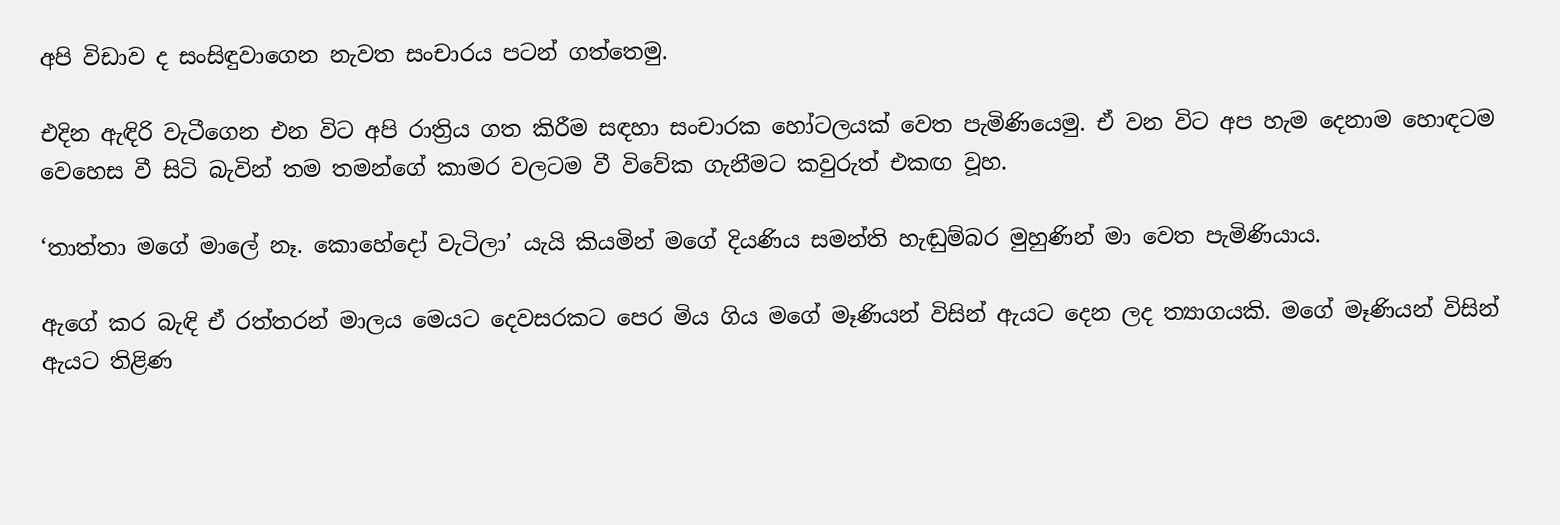අපි විඩාව ද සංසිඳුවාගෙන නැවත සංචාරය පටන් ගත්තෙමු.

එදින ඇඳිරි වැටීගෙන එන විට අපි රාත්‍රිය ගත කිරීම සඳහා සංචාරක හෝටලයක් වෙත පැමිණියෙමු. ඒ වන විට අප හැම දෙනාම හොඳටම වෙහෙස වී සිටි බැවින් තම තමන්ගේ කාමර වලටම වී විවේක ගැනීමට කවුරුත් එකඟ වූහ.

‘තාත්තා මගේ මාලේ නෑ. කොහේදෝ වැටිලා’ යැයි කියමින් මගේ දියණිය සමන්ති හැඬුම්බර මුහුණින් මා වෙත පැමිණියාය.

ඇගේ කර බැඳි ඒ රත්තරන් මාලය මෙයට දෙවසරකට පෙර මිය ගිය මගේ මෑණියන් විසින් ඇයට දෙන ලද ත්‍යාගයකි. මගේ මෑණියන් විසින් ඇයට තිළිණ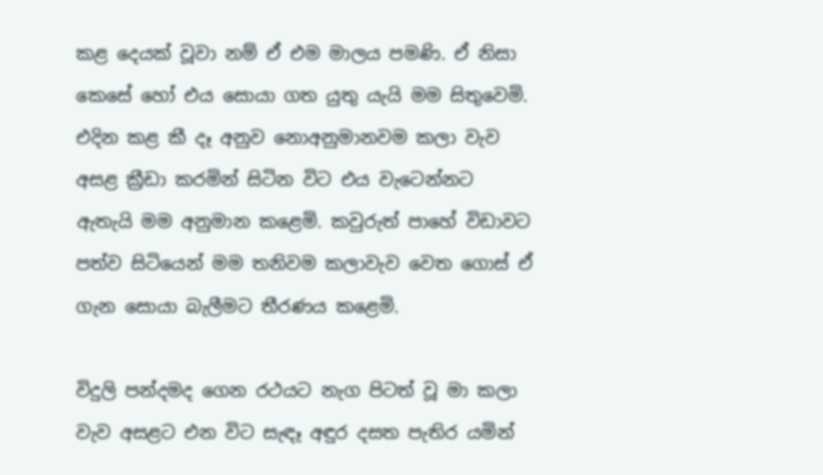කළ දෙයක් වූවා නම් ඒ එම මාලය පමණි. ඒ නිසා කෙසේ හෝ එය සොයා ගත යුතු යැයි මම සිතුවෙමි. එදින කළ කී දෑ අනුව නොඅනුමානවම කලා වැව අසළ ක්‍රීඩා කරමින් සිටින විට එය වැටෙන්නට ඇතැයි මම අනුමාන කළෙමි. කවුරුත් පාහේ විඩාවට පත්ව සිටියෙන් මම තනිවම කලාවැව වෙත ගොස් ඒ ගැන සොයා බැලීමට තීරණය කළෙමි.

විදුලි පන්දමද ගෙන රථයට නැග පිටත් වූ මා කලා වැව අසළට එන විට සැඳෑ අඳුර දසත පැතිර යමින්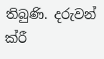තිබුණි. දරුවන් ක්රී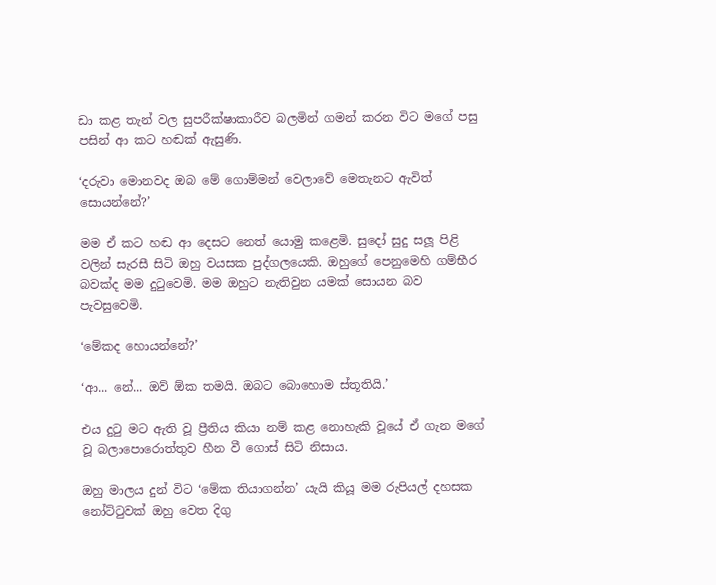ඩා කළ තැන් වල සුපරීක්ෂාකාරීව බලමින් ගමන් කරන විට මගේ පසු පසින් ආ කට හඬක් ඇසුණි.

‘දරුවා මොනවද ඔබ මේ ගොම්මන් වෙලාවේ මෙතැනට ඇවිත් සොයන්නේ?’

මම ඒ කට හඬ ආ දෙසට නෙත් යොමු කළෙමි. සුදෝ සුදු සලූ පිළි වලින් සැරසී සිටි ඔහු වයසක පුද්ගලයෙකි. ඔහුගේ පෙනුමෙහි ගම්භීර බවක්ද මම දුටුවෙමි. මම ඔහුට නැතිවුන යමක් සොයන බව පැවසුවෙමි.

‘මේකද හොයන්නේ?’

‘ආ... නේ... ඔව් ඕක තමයි. ඔබට බොහොම ස්තූතියි.’

එය දුටු මට ඇති වූ ප්‍රීතිය කියා නම් කළ නොහැකි වූයේ ඒ ගැන මගේ වූ බලාපොරොත්තුව හීන වී ගොස් සිටි නිසාය.

ඔහු මාලය දුන් විට ‘මේක තියාගන්න’ යැයි කියූ මම රුපියල් දහසක නෝට්ටුවක් ඔහු වෙත දිගු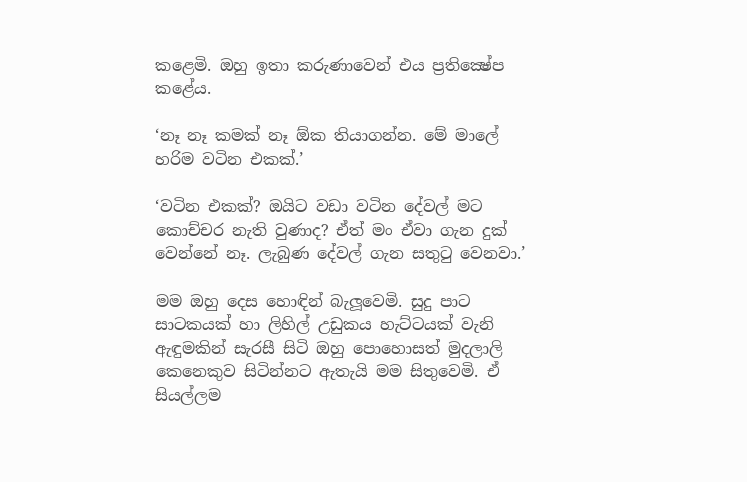කළෙමි. ඔහු ඉතා කරුණාවෙන් එය ප්‍රතික්‍ෂේප කළේය.

‘නෑ නෑ කමක් නෑ ඕක තියාගන්න. මේ මාලේ හරිම වටින එකක්.’

‘වටින එකක්? ඔයිට වඩා වටින දේවල් මට කොච්චර නැති වුණාද? ඒත් මං ඒවා ගැන දුක් වෙන්නේ නෑ. ලැබුණ දේවල් ගැන සතුටු වෙනවා.’

මම ඔහු දෙස හොඳින් බැලූවෙමි. සුදු පාට සාටකයක් හා ලිහිල් උඩුකය හැට්ටයක් වැනි ඇඳුමකින් සැරසී සිටි ඔහු පොහොසත් මුදලාලි කෙනෙකුව සිටින්නට ඇතැයි මම සිතුවෙමි. ඒ සියල්ලම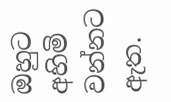ඔහුට අහිමි වන්නට ඇත.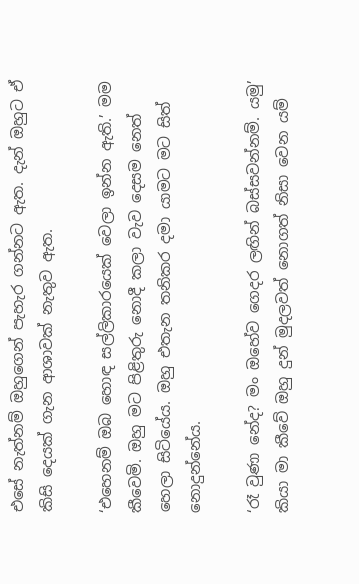එසේ නැත්නම් ඔහුගෙන් පැහැර ගන්නට ඇත. දැන් ඔහුට ඒ කිසි දෙයක් ගැන ආශාවක් නැතුව ඇත.

‘එහෙනම් ඔබ හොඳ සල්ලිකාරයෙක් වෙලා ඉන්න ඇති.’ මම කීවෙමි. ඔහු මට පිළිතුරු නොදී කලා වැව දෙසම නෙත් හෙලා සිටියේය. ඔහු එතැන තනිකර දමා යාමට මට සිත් නොදුන්නේය.

‘රෑ වුණා නේද? මං ඔහේව ගෙදර ලඟින් බස්සවන්නම්. යමු’ කියා මා කීවේ ඔහු දුන් මුදලවත් නොගත් නිසා වෙන යම්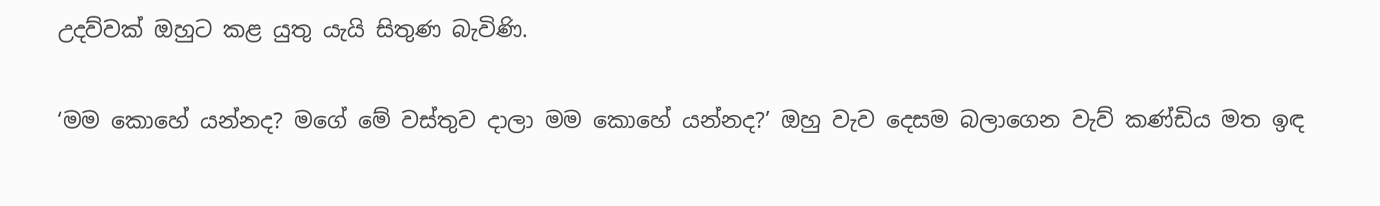උදව්වක් ඔහුට කළ යුතු යැයි සිතුණ බැවිණි.

‘මම කොහේ යන්නද? මගේ මේ වස්තුව දාලා මම කොහේ යන්නද?’ ඔහු වැව දෙසම බලාගෙන වැව් කණ්ඩිය මත ඉඳ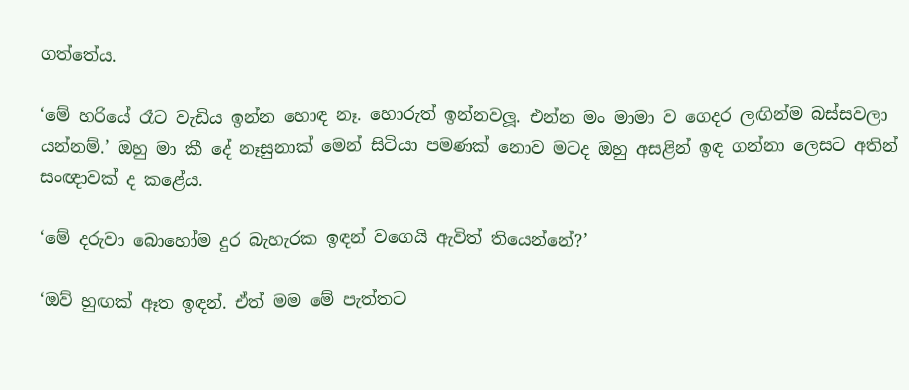ගත්තේය.

‘මේ හරියේ රෑට වැඩිය ඉන්න හොඳ නෑ. හොරුත් ඉන්නවලූ. එන්න මං මාමා ව ගෙදර ලඟින්ම බස්සවලා යන්නම්.’ ඔහු මා කී දේ නෑසුනාක් මෙන් සිටියා පමණක් නොව මටද ඔහු අසළින් ඉඳ ගන්නා ලෙසට අතින් සංඥාවක් ද කළේය.

‘මේ දරුවා බොහෝම දුර බැහැරක ඉඳන් වගෙයි ඇවිත් තියෙන්නේ?’

‘ඔව් හුඟක් ඈත ඉඳන්. ඒත් මම මේ පැත්තට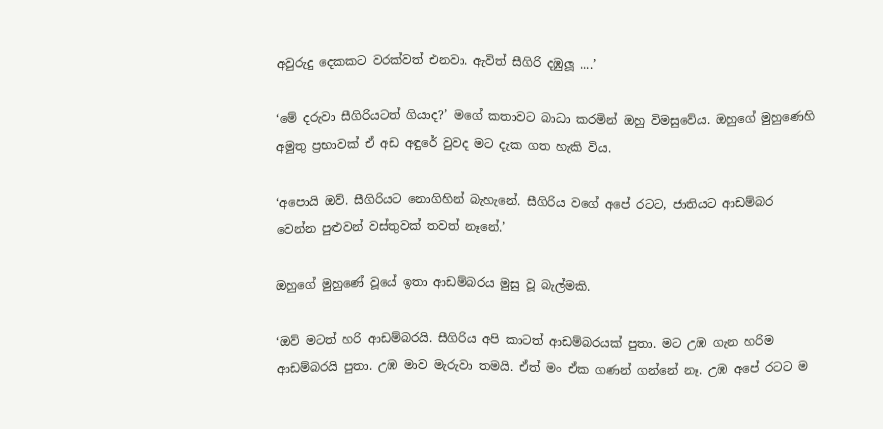අවුරුදු දෙකකට වරක්වත් එනවා. ඇවිත් සීගිරි දඹුලූ ....’

‘මේ දරුවා සීගිරියටත් ගියාද?’ මගේ කතාවට බාධා කරමින් ඔහු විමසුවේය. ඔහුගේ මුහුණෙහි අමුතු ප්‍රභාවක් ඒ අඩ අඳුරේ වුවද මට දැක ගත හැකි විය.

‘අපොයි ඔව්. සීගිරියට නොගිහින් බැහැනේ. සීගිරිය වගේ අපේ රටට, ජාතියට ආඩම්බර වෙන්න පුළුවන් වස්තුවක් තවත් නෑනේ.’

ඔහුගේ මුහුණේ වූයේ ඉතා ආඩම්බරය මුසු වූ බැල්මකි.

‘ඔව් මටත් හරි ආඩම්බරයි. සීගිරිය අපි කාටත් ආඩම්බරයක් පුතා. මට උඹ ගැන හරිම ආඩම්බරයි පුතා. උඹ මාව මැරුවා තමයි. ඒත් මං ඒක ගණන් ගන්නේ නෑ. උඹ අපේ රටට ම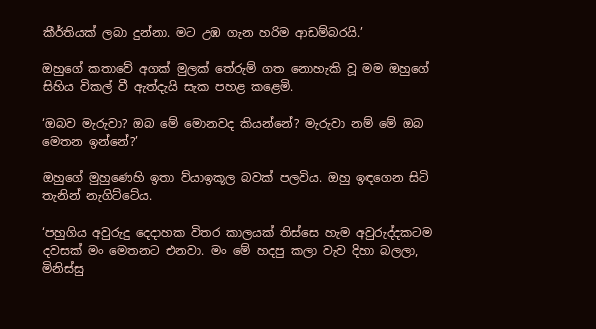කීර්තියක් ලබා දුන්නා. මට උඹ ගැන හරිම ආඩම්බරයි.’

ඔහුගේ කතාවේ අගක් මුලක් තේරුම් ගත නොහැකි වූ මම ඔහුගේ සිහිය විකල් වී ඇත්දැයි සැක පහළ කළෙමි.

‘ඔබව මැරුවා? ඔබ මේ මොනවද කියන්නේ? මැරුවා නම් මේ ඔබ මෙතන ඉන්නේ?’

ඔහුගේ මුහුණෙහි ඉතා ව්යාඉකූල බවක් පලවිය. ඔහු ඉඳගෙන සිටි තැනින් නැගිට්ටේය.

‘පහුගිය අවුරුදු දෙදාහක විතර කාලයක් තිස්සෙ හැම අවුරුද්දකටම දවසක් මං මෙතනට එනවා. මං මේ හදපු කලා වැව දිහා බලලා, මිනිස්සු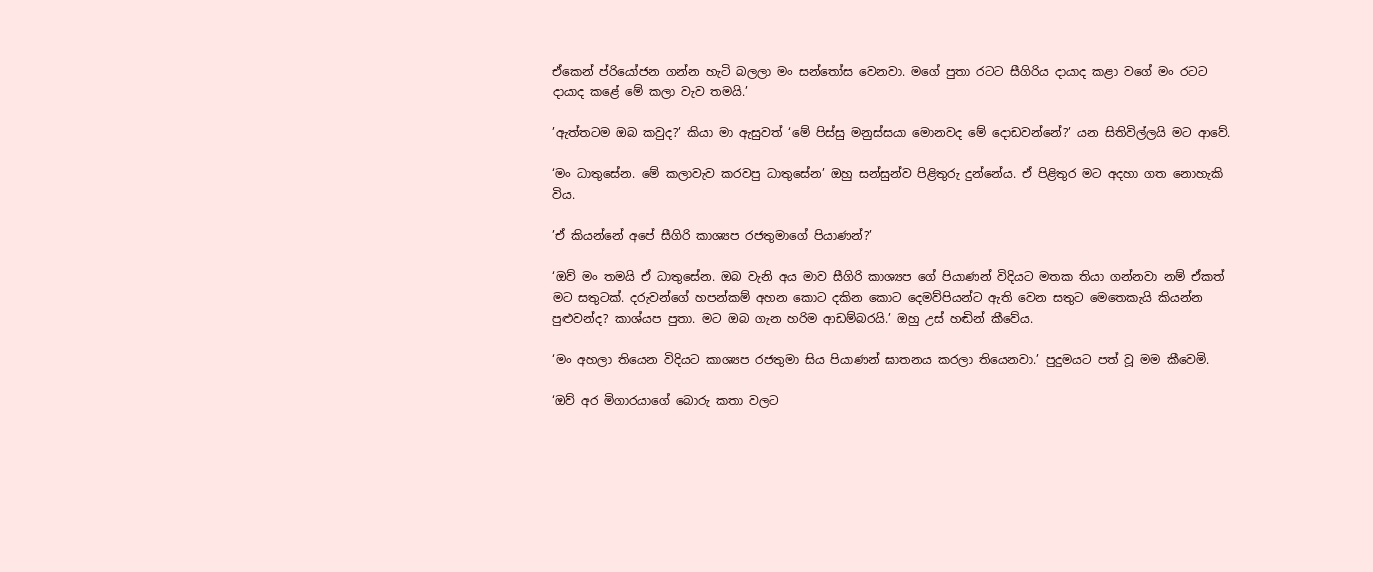ඒකෙන් ප්රියෝජන ගන්න හැටි බලලා මං සන්තෝස වෙනවා. මගේ පුතා රටට සීගිරිය දායාද කළා වගේ මං රටට දායාද කළේ මේ කලා වැව තමයි.’

’ඇත්තටම ඔබ කවුද?’ කියා මා ඇසුවත් ‘මේ පිස්සු මනුස්සයා මොනවද මේ දොඩවන්නේ?’ යන සිතිවිල්ලයි මට ආවේ.

‘මං ධාතුසේන. මේ කලාවැව කරවපු ධාතුසේන’ ඔහු සන්සුන්ව පිළිතුරු දුන්නේය. ඒ පිළිතුර මට අදහා ගත නොහැකි විය.

’ඒ කියන්නේ අපේ සීගිරි කාශ්‍යප රජතුමාගේ පියාණන්?’

‘ඔව් මං තමයි ඒ ධාතුසේන. ඔබ වැනි අය මාව සීගිරි කාශ්‍යප ගේ පියාණන් විදියට මතක තියා ගන්නවා නම් ඒකත් මට සතුටක්. දරුවන්ගේ හපන්කම් අහන කොට දකින කොට දෙමව්පියන්ට ඇති වෙන සතුට මෙතෙකැයි කියන්න පුළුවන්ද? කාශ්යප පුතා. මට ඔබ ගැන හරිම ආඩම්බරයි.’ ඔහු උස් හඬින් කීවේය.

‘මං අහලා තියෙන විදියට කාශ්‍යප රජතුමා සිය පියාණන් ඝාතනය කරලා තියෙනවා.’ පුදුමයට පත් වූ මම කීවෙමි.

‘ඔව් අර මිගාරයාගේ බොරු කතා වලට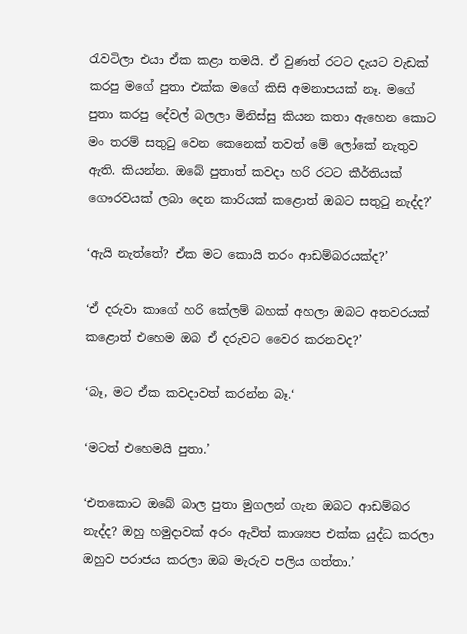රැවටිලා එයා ඒක කළා තමයි. ඒ වුණත් රටට දැයට වැඩක් කරපු මගේ පුතා එක්ක මගේ කිසි අමනාපයක් නෑ. මගේ පුතා කරපු දේවල් බලලා මිනිස්සු කියන කතා ඇහෙන කොට මං තරම් සතුටු වෙන කෙනෙක් තවත් මේ ලෝකේ නැතුව ඇති. කියන්න. ඔබේ පුතාත් කවදා හරි රටට කීර්තියක් ගෞරවයක් ලබා දෙන කාරියක් කළොත් ඔබට සතුටු නැද්ද?’

‘ඇයි නැත්තේ? ඒක මට කොයි තරං ආඩම්බරයක්ද?’

‘ඒ දරුවා කාගේ හරි කේලම් බහක් අහලා ඔබට අතවරයක් කළොත් එහෙම ඔබ ඒ දරුවට වෛර කරනවද?’

‘බෑ, මට ඒක කවදාවත් කරන්න බෑ.‘

‘මටත් එහෙමයි පුතා.’

‘එතකොට ඔබේ බාල පුතා මුගලන් ගැන ඔබට ආඩම්බර නැද්ද? ඔහු හමුදාවක් අරං ඇවිත් කාශ්‍යප එක්ක යුද්ධ කරලා ඔහුව පරාජය කරලා ඔබ මැරුව පලිය ගත්තා.’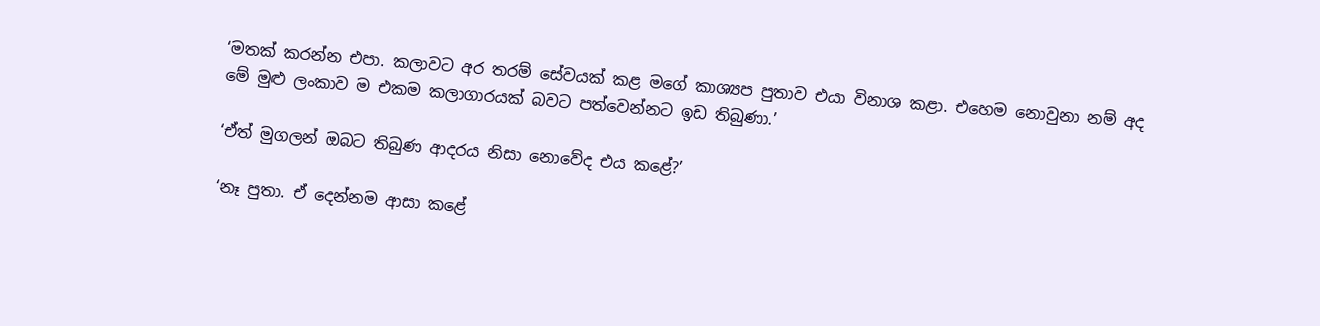‘මතක් කරන්න එපා. කලාවට අර තරම් සේවයක් කළ මගේ කාශ්‍යප පුතාව එයා විනාශ කළා. එහෙම නොවුනා නම් අද මේ මුළු ලංකාව ම එකම කලාගාරයක් බවට පත්වෙන්නට ඉඩ තිබුණා.’

‘ඒත් මුගලන් ඔබට තිබුණ ආදරය නිසා නොවේද එය කළේ?’

‘නෑ පුතා. ඒ දෙන්නම ආසා කළේ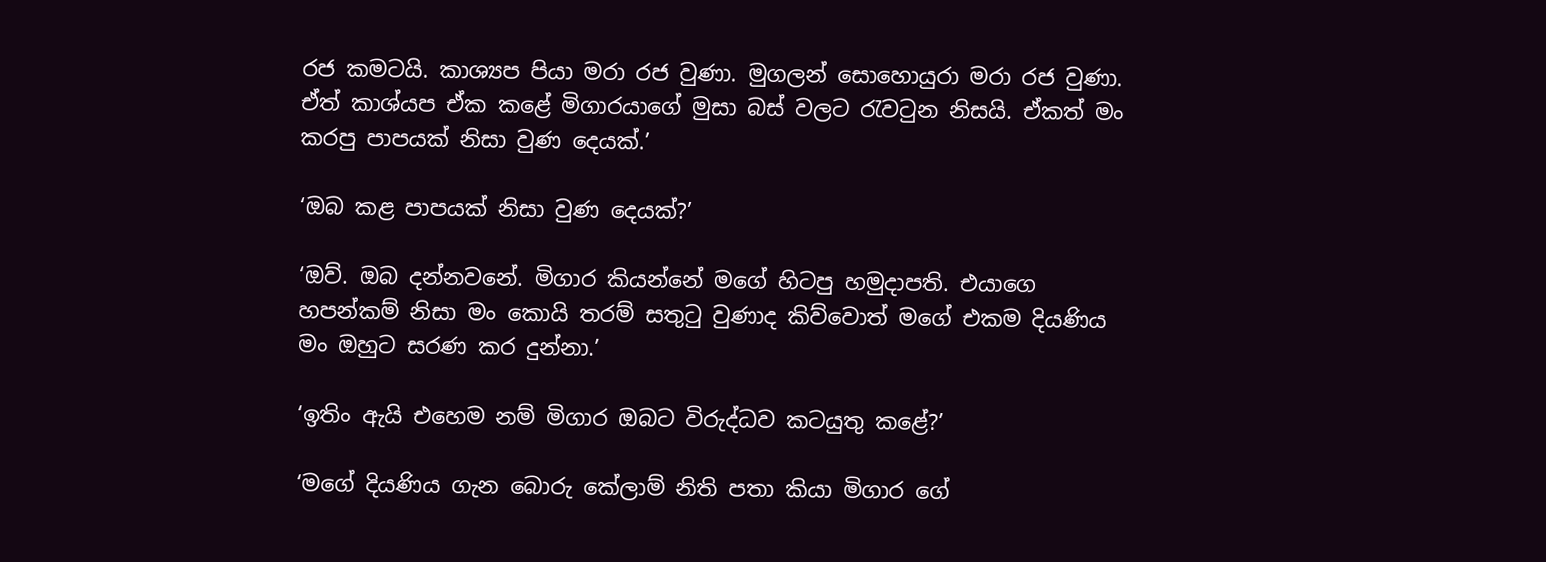රජ කමටයි. කාශ්‍යප පියා මරා රජ වුණා. මුගලන් සොහොයුරා මරා රජ වුණා. ඒත් කාශ්යප ඒක කළේ මිගාරයාගේ මුසා බස් වලට රැවටුන නිසයි. ඒකත් මං කරපු පාපයක් නිසා වුණ දෙයක්.’

‘ඔබ කළ පාපයක් නිසා වුණ දෙයක්?’

‘ඔව්. ඔබ දන්නවනේ. මිගාර කියන්නේ මගේ හිටපු හමුදාපති. එයාගෙ හපන්කම් නිසා මං කොයි තරම් සතුටු වුණාද කිව්වොත් මගේ එකම දියණිය මං ඔහුට සරණ කර දුන්නා.’

‘ඉතිං ඇයි එහෙම නම් මිගාර ඔබට විරුද්ධව කටයුතු කළේ?’

‘මගේ දියණිය ගැන බොරු කේලාම් නිති පතා කියා මිගාර ගේ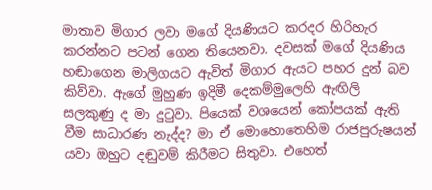මාතාව මිගාර ලවා මගේ දියණියට කරදර හිරිහැර කරන්නට පටන් ගෙන තියෙනවා. දවසක් මගේ දියණිය හඬාගෙන මාලිගයට ඇවිත් මිගාර ඇයට පහර දුන් බව කිව්වා. ඇගේ මුහුණ ඉදිමී දෙකම්මුලෙහි ඇඟිලි සලකුණු ද මා දුටුවා. පියෙක් වශයෙන් කෝපයක් ඇති වීම සාධාරණ නැද්ද? මා ඒ මොහොතෙහිම රාජපුරුෂයන් යවා ඔහුට දඬුවම් කිරීමට සිතුවා. එහෙත්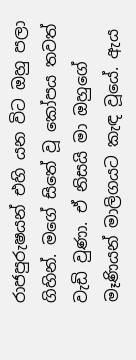රාජපුරුෂයන් එහි යන විට ඔහු පලා ගිහින්. මගේ සිතේ වූ කෝපය තවත් වැඩි වුණා. ඒ නිසයි මා ඔහුගේ මෑණියන් මාලිගයට කැඳ වූයේ. ඇය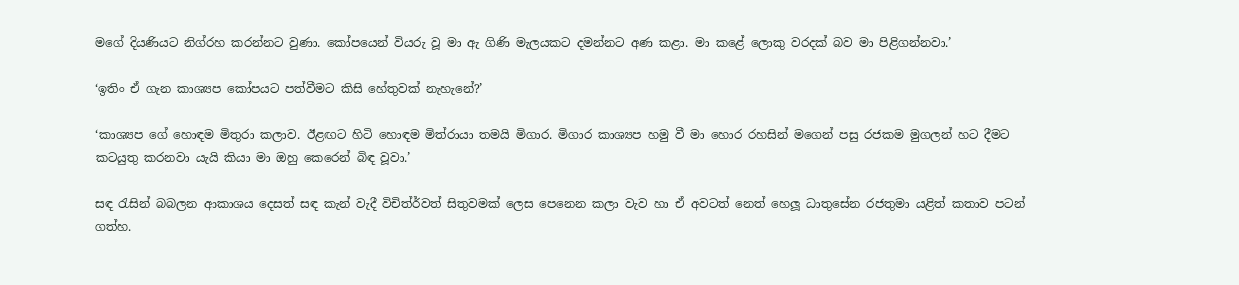මගේ දියණියට නිග්රහ කරන්නට වුණා. කෝපයෙන් වියරු වූ මා ඇ ගිණි මැලයකට දමන්නට අණ කළා. මා කළේ ලොකු වරදක් බව මා පිළිගන්නවා.’

‘ඉතිං ඒ ගැන කාශ්‍යප කෝපයට පත්වීමට කිසි හේතුවක් නැහැනේ?’

‘කාශ්‍යප ගේ හොඳම මිතුරා කලාව. ඊළඟට හිටි හොඳම මිත්රායා තමයි මිගාර. මිගාර කාශ්‍යප හමු වී මා හොර රහසින් මගෙන් පසු රජකම මුගලන් හට දීමට කටයුතු කරනවා යැයි කියා මා ඔහු කෙරෙන් බිඳ වූවා.’

සඳ රැසින් බබලන ආකාශය දෙසත් සඳ කැන් වැදී විචිත්ර්වත් සිතුවමක් ලෙස පෙනෙන කලා වැව හා ඒ අවටත් නෙත් හෙලූ ධාතුසේන රජතුමා යළිත් කතාව පටන් ගත්හ.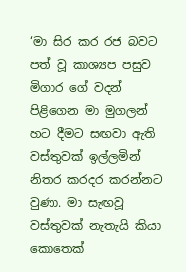‘මා සිර කර රජ බවට පත් වූ කාශ්‍යප පසුව මිගාර ගේ වදන් පිළිගෙන මා මුගලන් හට දීමට සඟවා ඇති වස්තුවක් ඉල්ලමින් නිතර කරදර කරන්නට වුණා. මා සැඟවූ වස්තුවක් නැතැයි කියා කොතෙක්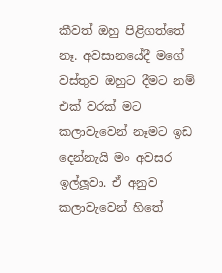කීවත් ඔහු පිළිගත්තේ නෑ. අවසානයේදී මගේ වස්තුව ඔහුට දීමට නම් එක් වරක් මට කලාවැවෙන් නෑමට ඉඩ දෙන්නැයි මං අවසර ඉල්ලූවා. ඒ අනුව කලාවැවෙන් හිතේ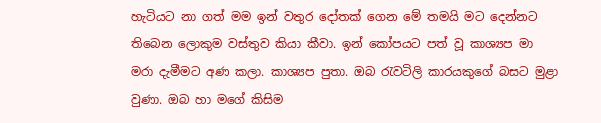හැටියට නා ගත් මම ඉන් වතුර දෝතක් ගෙන මේ තමයි මට දෙන්නට තිබෙන ලොකුම වස්තුව කියා කීවා. ඉන් කෝපයට පත් වූ කාශ්‍යප මා මරා දැමීමට අණ කලා. කාශ්‍යප පුතා. ඔබ රැවටිලි කාරයකුගේ බසට මුළා වුණා. ඔබ හා මගේ කිසිම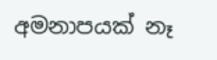අමනාපයක් නෑ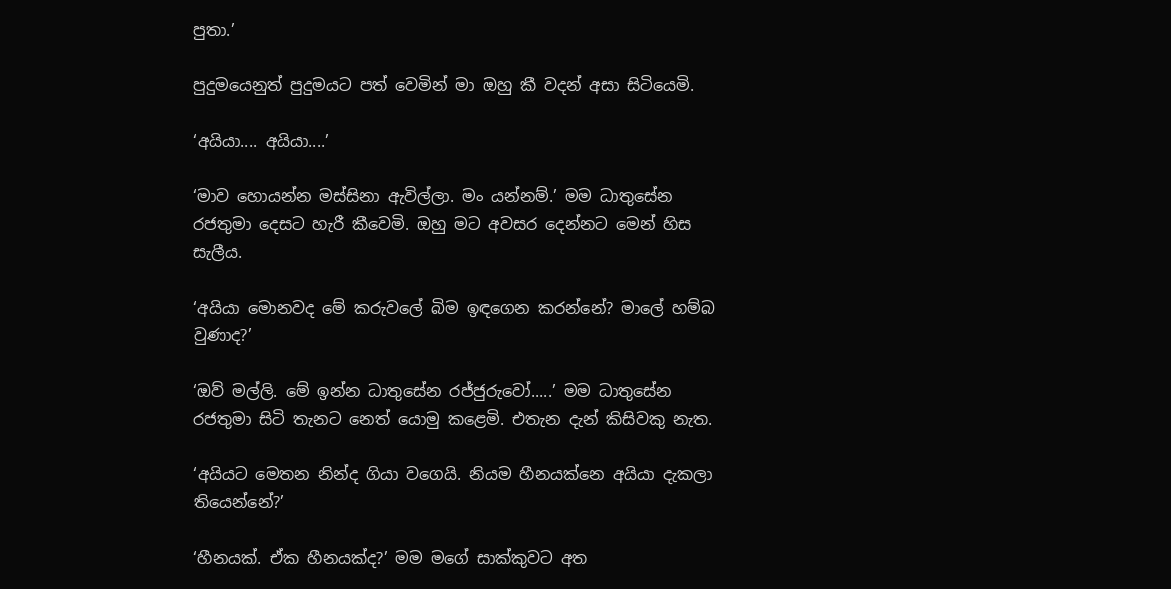පුතා.’

පුදුමයෙනුත් පුදුමයට පත් වෙමින් මා ඔහු කී වදන් අසා සිටියෙමි.

‘අයියා.... අයියා....’

‘මාව හොයන්න මස්සිනා ඇවිල්ලා. මං යන්නම්.’ මම ධාතුසේන රජතුමා දෙසට හැරී කීවෙමි. ඔහු මට අවසර දෙන්නට මෙන් හිස සැලීය.

‘අයියා මොනවද මේ කරුවලේ බිම ඉඳගෙන කරන්නේ? මාලේ හම්බ වුණාද?’

‘ඔව් මල්ලි. මේ ඉන්න ධාතුසේන රජ්ජුරුවෝ.....’ මම ධාතුසේන රජතුමා සිටි තැනට නෙත් යොමු කළෙමි. එතැන දැන් කිසිවකු නැත.

‘අයියට මෙතන නින්ද ගියා වගෙයි. නියම හීනයක්නෙ අයියා දැකලා තියෙන්නේ?’

‘හීනයක්. ඒක හීනයක්ද?’ මම මගේ සාක්කුවට අත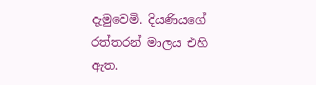දැමුවෙමි. දියණියගේ රත්තරන් මාලය එහි ඇත.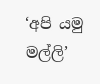‘අපි යමු මල්ලි’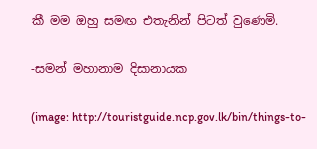කී මම ඔහු සමඟ එතැනින් පිටත් වුණෙමි.

-සමන් මහානාම දිසානායක

(image: http://touristguide.ncp.gov.lk/bin/things-to-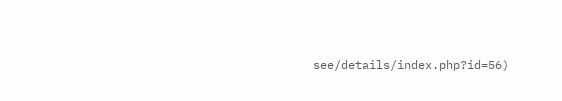see/details/index.php?id=56)